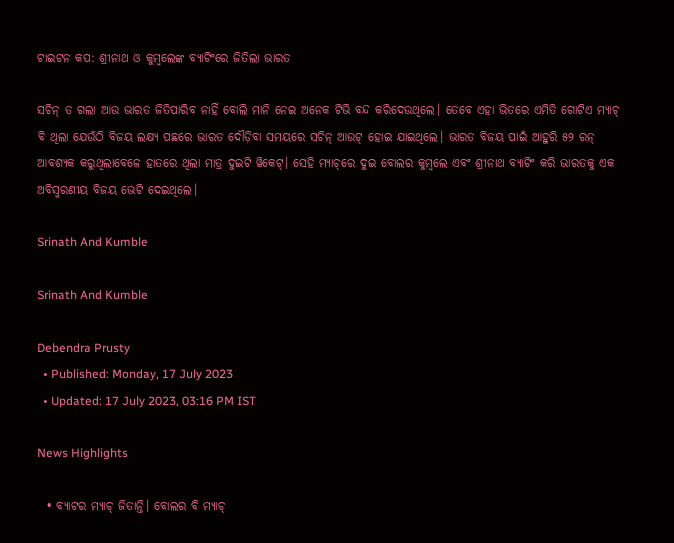ଟାଇଟନ କପ: ଶ୍ରୀନାଥ ଓ କୁମ୍ବଲେଙ୍କ ବ୍ୟାଟିଂରେ ଜିତିଲା ଭାରତ

ସଚିନ୍ ତ ଗଲା ଆଉ ଭାରତ ଜିତିପାରିବ ନାହିଁ ବୋଲି ମାନି ନେଇ ଅନେକ ଟିଭି ବନ୍ଦ କରିଦେଉଥିଲେ। ତେବେ ଏହା ଭିତରେ ଏମିତି ଗୋଟିଏ ମ୍ୟାଚ୍ ବି ଥିଲା ଯେଉଁଠି ବିଜୟ ଲକ୍ଷ୍ୟ ପଛରେ ଭାରତ ଦୌଡ଼ିବା ସମୟରେ ସଚିନ୍ ଆଉଟ୍ ହୋଇ ଯାଇଥିଲେ। ଭାରତ ବିଜୟ ପାଇଁ ଆହୁରି ୫୨ ରନ୍ ଆବଶ୍ୟକ କରୁଥିଲାବେଳେ ହାତରେ ଥିଲା ମାତ୍ର ଦୁଇଟି ୱିକେଟ୍। ସେହି ମ୍ୟାଚ୍‌ରେ ଦୁଇ ବୋଲର କୁମ୍ବଲେ ଏବଂ ଶ୍ରୀନାଥ ବ୍ୟାଟିଂ କରି ଭାରତକୁ ଏକ ଅବିସ୍ମରଣୀୟ ବିଜୟ ଭେଟି ଦେଇଥିଲେ।

Srinath And Kumble

Srinath And Kumble

Debendra Prusty
  • Published: Monday, 17 July 2023
  • Updated: 17 July 2023, 03:16 PM IST

News Highlights

  • ବ୍ୟାଟର ମ୍ୟାଚ୍‌ ଜିତାନ୍ତି। ବୋଲର ବି ମ୍ୟାଚ୍‌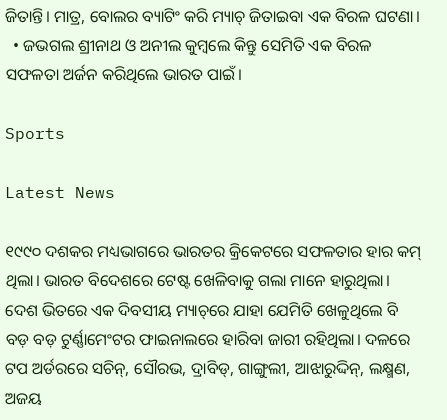ଜିତାନ୍ତି। ମାତ୍ର, ବୋଲର ବ୍ୟାଟିଂ କରି ମ୍ୟାଚ୍‌ ଜିତାଇବା ଏକ ବିରଳ ଘଟଣା।
  • ଜଭଗଲ ଶ୍ରୀନାଥ ଓ ଅନୀଲ କୁମ୍ବଲେ କିନ୍ତୁ ସେମିତି ଏକ ବିରଳ ସଫଳତା ଅର୍ଜନ କରିଥିଲେ ଭାରତ ପାଇଁ।

Sports

Latest News

୧୯୯୦ ଦଶକର ମଧ୍ୟଭାଗରେ ଭାରତର କ୍ରିକେଟରେ ସଫଳତାର ହାର କମ୍ ଥିଲା। ଭାରତ ବିଦେଶରେ ଟେଷ୍ଟ ଖେଳିବାକୁ ଗଲା ମାନେ ହାରୁଥିଲା। ଦେଶ ଭିତରେ ଏକ ଦିବସୀୟ ମ୍ୟାଚ୍‌ରେ ଯାହା ଯେମିତି ଖେଳୁଥିଲେ ବି ବଡ଼ ବଡ଼ ଟୁର୍ଣ୍ଣାମେଂଟର ଫାଇନାଲରେ ହାରିବା ଜାରୀ ରହିଥିଲା। ଦଳରେ ଟପ ଅର୍ଡରରେ ସଚିନ୍‌, ସୌରଭ, ଦ୍ରାବିଡ୍‌, ଗାଙ୍ଗୁଲୀ, ଆଝାରୁଦ୍ଦିନ୍‌, ଲକ୍ଷ୍ମଣ, ଅଜୟ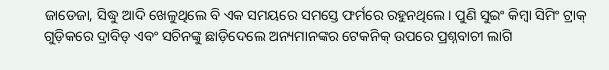ଜାଡେଜା, ସିଦ୍ଧୁ ଆଦି ଖେଳୁଥିଲେ ବି ଏକ ସମୟରେ ସମସ୍ତେ ଫର୍ମରେ ରହୁନଥିଲେ। ପୁଣି ସୁଇଂ କିମ୍ବା ସିମିଂ ଟ୍ରାକ୍ ଗୁଡ଼ିକରେ ଦ୍ରାବିଡ୍ ଏବଂ ସଚିନଙ୍କୁ ଛାଡ଼ିଦେଲେ ଅନ୍ୟମାନଙ୍କର ଟେକନିକ୍ ଉପରେ ପ୍ରଶ୍ନବାଚୀ ଲାଗି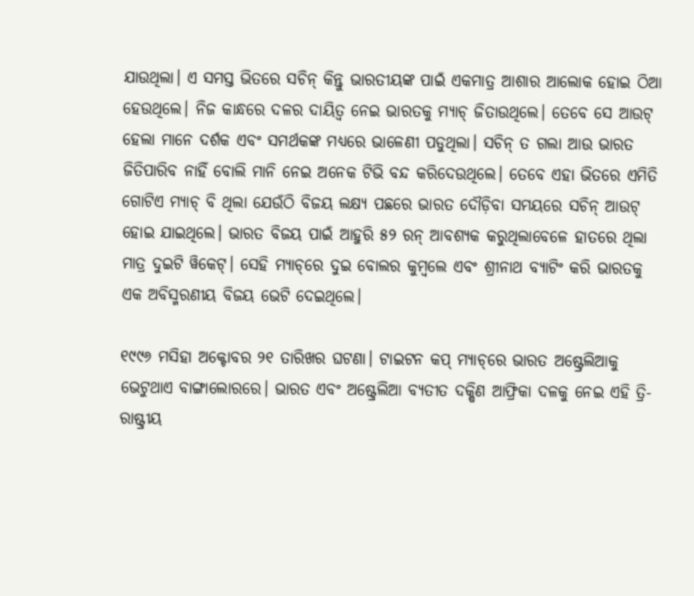ଯାଉଥିଲା। ଏ ସମସ୍ତ ଭିତରେ ସଚିନ୍ କିନ୍ତୁ ଭାରତୀୟଙ୍କ ପାଇଁ ଏକମାତ୍ର ଆଶାର ଆଲୋକ ହୋଇ ଠିଆ ହେଉଥିଲେ। ନିଜ କାନ୍ଧରେ ଦଳର ଦାୟିତ୍ୱ ନେଇ ଭାରତକୁ ମ୍ୟାଚ୍ ଜିତାଉଥିଲେ। ତେବେ ସେ ଆଉଟ୍ ହେଲା ମାନେ ଦର୍ଶକ ଏବଂ ସମର୍ଥକଙ୍କ ମଧ୍ୟରେ ଭାଳେଣୀ ପଡୁଥିଲା। ସଚିନ୍ ତ ଗଲା ଆଉ ଭାରତ ଜିତିପାରିବ ନାହିଁ ବୋଲି ମାନି ନେଇ ଅନେକ ଟିଭି ବନ୍ଦ କରିଦେଉଥିଲେ। ତେବେ ଏହା ଭିତରେ ଏମିତି ଗୋଟିଏ ମ୍ୟାଚ୍ ବି ଥିଲା ଯେଉଁଠି ବିଜୟ ଲକ୍ଷ୍ୟ ପଛରେ ଭାରତ ଦୌଡ଼ିବା ସମୟରେ ସଚିନ୍ ଆଉଟ୍ ହୋଇ ଯାଇଥିଲେ। ଭାରତ ବିଜୟ ପାଇଁ ଆହୁରି ୫୨ ରନ୍ ଆବଶ୍ୟକ କରୁଥିଲାବେଳେ ହାତରେ ଥିଲା ମାତ୍ର ଦୁଇଟି ୱିକେଟ୍। ସେହି ମ୍ୟାଚ୍‌ରେ ଦୁଇ ବୋଲର କୁମ୍ବଲେ ଏବଂ ଶ୍ରୀନାଥ ବ୍ୟାଟିଂ କରି ଭାରତକୁ ଏକ ଅବିସ୍ମରଣୀୟ ବିଜୟ ଭେଟି ଦେଇଥିଲେ।

୧୯୯୬ ମସିହା ଅକ୍ଟୋବର ୨୧ ତାରିଖର ଘଟଣା। ଟାଇଟନ କପ୍ ମ୍ୟାଚ୍‌ରେ ଭାରତ ଅଷ୍ଟ୍ରେଲିଆକୁ ଭେଟୁଥାଏ ବାଙ୍ଗାଲୋରରେ। ଭାରତ ଏବଂ ଅଷ୍ଟ୍ରେଲିଆ ବ୍ୟତୀତ ଦକ୍ଷିଣ ଆଫ୍ରିକା ଦଳକୁ ନେଇ ଏହି ତ୍ରି-ରାଷ୍ଟ୍ରୀୟ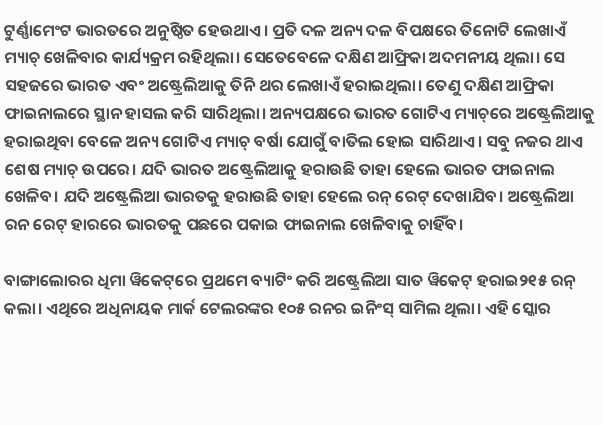ଟୁର୍ଣ୍ଣାମେଂଟ ଭାରତରେ ଅନୁଷ୍ଠିତ ହେଉଥାଏ। ପ୍ରତି ଦଳ ଅନ୍ୟ ଦଳ ବିପକ୍ଷରେ ତିନୋଟି ଲେଖାଏଁ ମ୍ୟାଚ୍ ଖେଳିବାର କାର୍ଯ୍ୟକ୍ରମ ରହିଥିଲା। ସେତେବେଳେ ଦକ୍ଷିଣ ଆଫ୍ରିକା ଅଦମନୀୟ ଥିଲା। ସେ ସହଜରେ ଭାରତ ଏବଂ ଅଷ୍ଟ୍ରେଲିଆକୁ ତିନି ଥର ଲେଖାଏଁ ହରାଇଥିଲା। ତେଣୁ ଦକ୍ଷିଣ ଆଫ୍ରିକା ଫାଇନାଲରେ ସ୍ଥାନ ହାସଲ କରି ସାରିଥିଲା। ଅନ୍ୟପକ୍ଷରେ ଭାରତ ଗୋଟିଏ ମ୍ୟାଚ୍‌ରେ ଅଷ୍ଟ୍ରେଲିଆକୁ ହରାଇଥିବା ବେଳେ ଅନ୍ୟ ଗୋଟିଏ ମ୍ୟାଚ୍ ବର୍ଷା ଯୋଗୁଁ ବାତିଲ ହୋଇ ସାରିଥାଏ। ସବୁ ନଜର ଥାଏ ଶେଷ ମ୍ୟାଚ୍ ଉପରେ। ଯଦି ଭାରତ ଅଷ୍ଟ୍ରେଲିଆକୁ ହରାଉଛି ତାହା ହେଲେ ଭାରତ ଫାଇନାଲ ଖେଳିବ। ଯଦି ଅଷ୍ଟ୍ରେଲିଆ ଭାରତକୁ ହରାଉଛି ତାହା ହେଲେ ରନ୍ ରେଟ୍ ଦେଖାଯିବ। ଅଷ୍ଟ୍ରେଲିଆ ରନ ରେଟ୍ ହାରରେ ଭାରତକୁ ପଛରେ ପକାଇ ଫାଇନାଲ ଖେଳିବାକୁ ଚାହିଁବ।

ବାଙ୍ଗାଲୋରର ଧିମା ୱିକେଟ୍‌ରେ ପ୍ରଥମେ ବ୍ୟାଟିଂ କରି ଅଷ୍ଟ୍ରେଲିଆ ସାତ ୱିକେଟ୍ ହରାଇ୨୧୫ ରନ୍ କଲା। ଏଥିରେ ଅଧିନାୟକ ମାର୍କ ଟେଲରଙ୍କର ୧୦୫ ରନର ଇନିଂସ୍ ସାମିଲ ଥିଲା। ଏହି ସ୍କୋର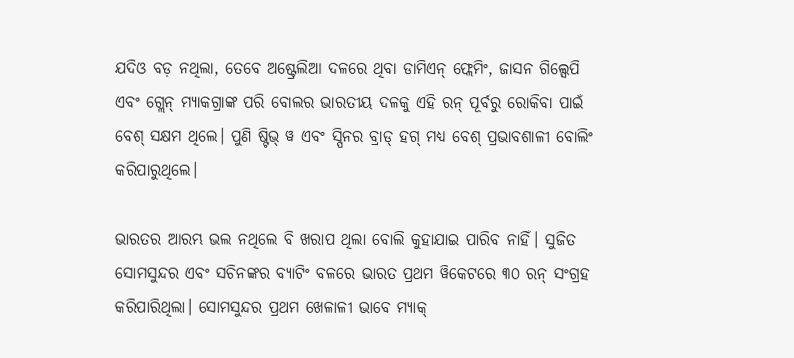ଯଦିଓ ବଡ଼ ନଥିଲା, ତେବେ ଅଷ୍ଟ୍ରେଲିଆ ଦଳରେ ଥିବା ଡାମିଏନ୍ ଫ୍ଲେମିଂ, ଜାସନ ଗିଲ୍ସେପି ଏବଂ ଗ୍ଲେନ୍ ମ୍ୟାକଗ୍ରାଙ୍କ ପରି ବୋଲର ଭାରତୀୟ ଦଳକୁ ଏହି ରନ୍ ପୂର୍ବରୁ ରୋକିବା ପାଇଁ ବେଶ୍ ସକ୍ଷମ ଥିଲେ। ପୁଣି ଷ୍ଟିଭ୍ ୱ ଏବଂ ସ୍ପିନର ବ୍ରାଡ୍ ହଗ୍ ମଧ୍ୟ ବେଶ୍ ପ୍ରଭାବଶାଳୀ ବୋଲିଂ କରିପାରୁଥିଲେ।

ଭାରତର ଆରମ୍ଭ ଭଲ ନଥିଲେ ବି ଖରାପ ଥିଲା ବୋଲି କୁହାଯାଇ ପାରିବ ନାହିଁ। ସୁଜିତ ସୋମସୁନ୍ଦର ଏବଂ ସଚିନଙ୍କର ବ୍ୟାଟିଂ ବଳରେ ଭାରତ ପ୍ରଥମ ୱିକେଟରେ ୩୦ ରନ୍ ସଂଗ୍ରହ କରିପାରିଥିଲା। ସୋମସୁନ୍ଦର ପ୍ରଥମ ଖେଳାଳୀ ଭାବେ ମ୍ୟାକ୍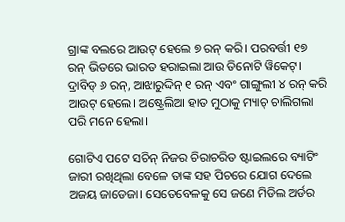ଗ୍ରାଙ୍କ ବଲରେ ଆଉଟ୍ ହେଲେ ୭ ରନ୍ କରି। ପରବର୍ତ୍ତୀ ୧୭ ରନ୍ ଭିତରେ ଭାରତ ହରାଇଲା ଆଉ ତିନୋଟି ୱିକେଟ୍। ଦ୍ରାବିଡ୍ ୬ ରନ୍‌, ଆଝାରୁଦ୍ଦିନ୍ ୧ ରନ୍ ଏବଂ ଗାଙ୍ଗୁଲୀ ୪ ରନ୍ କରି ଆଉଟ୍ ହେଲେ। ଅଷ୍ଟ୍ରେଲିଆ ହାତ ମୁଠାକୁ ମ୍ୟାଚ୍ ଚାଲିଗଲା ପରି ମନେ ହେଲା।

ଗୋଟିଏ ପଟେ ସଚିନ୍ ନିଜର ଚିରାଚରିତ ଷ୍ଟାଇଲରେ ବ୍ୟାଟିଂ ଜାରୀ ରଖିଥିଲା ବେଳେ ତାଙ୍କ ସହ ପିଚରେ ଯୋଗ ଦେଲେ ଅଜୟ ଜାଡେଜା। ସେତେବେଳକୁ ସେ ଜଣେ ମିଡିଲ ଅର୍ଡର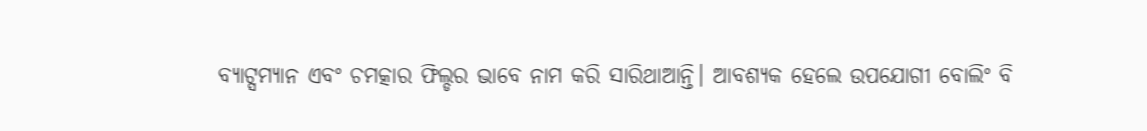ବ୍ୟାଟ୍ସମ୍ୟାନ ଏବଂ ଚମତ୍କାର ଫିଲ୍ଡର ଭାବେ ନାମ କରି ସାରିଥାଆନ୍ତି। ଆବଶ୍ୟକ ହେଲେ ଉପଯୋଗୀ ବୋଲିଂ ବି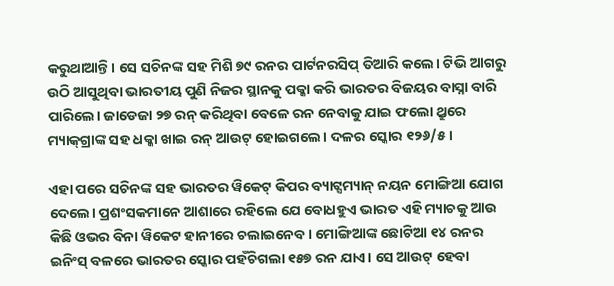କରୁଥାଆନ୍ତି। ସେ ସଚିନଙ୍କ ସହ ମିଶି ୭୯ ରନର ପାର୍ଟନରସିପ୍ ତିଆରି କଲେ। ଟିଭି ଆଗରୁ ଉଠି ଆସୁଥିବା ଭାରତୀୟ ପୁଣି ନିଜର ସ୍ଥାନକୁ ପକ୍କା କରି ଭାରତର ବିଜୟର ବାସ୍ନା ବାରି ପାରିଲେ। ଜାଡେଜା ୨୭ ରନ୍ କରିଥିବା ବେଳେ ରନ ନେବାକୁ ଯାଇ ଫଲୋ ଥ୍ରୁରେ ମ୍ୟାକ୍‌ଗ୍ରାଙ୍କ ସହ ଧକ୍କା ଖାଇ ରନ୍ ଆଉଟ୍ ହୋଇଗଲେ। ଦଳର ସ୍କୋର ୧୨୬/୫।

ଏହା ପରେ ସଚିନଙ୍କ ସହ ଭାରତର ୱିକେଟ୍ କିପର ବ୍ୟାଟ୍ସମ୍ୟାନ୍ ନୟନ ମୋଙ୍ଗିଆ ଯୋଗ ଦେଲେ। ପ୍ରଶଂସକମାନେ ଆଶାରେ ରହିଲେ ଯେ ବୋଧହୁଏ ଭାରତ ଏହି ମ୍ୟାଚକୁ ଆଉ କିଛି ଓଭର ବିନା ୱିକେଟ ହାନୀରେ ଚଲାଇନେବ। ମୋଙ୍ଗିଆଙ୍କ ଛୋଟିଆ ୧୪ ରନର ଇନିଂସ୍ ବଳରେ ଭାରତର ସ୍କୋର ପହଁଚିଗଲା ୧୫୭ ରନ ଯାଏ। ସେ ଆଉଟ୍ ହେବା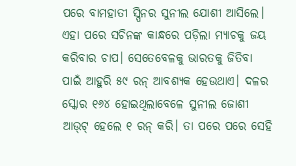ପରେ ବାମହାତୀ ସ୍ପିନର ସୁନୀଲ ଯୋଶୀ ଆସିଲେ। ଏହା ପରେ ସଚିନଙ୍କ କାନ୍ଧରେ ପଡ଼ିଲା ମ୍ୟାଚକୁ ଜୟ କରିବାର ଚାପ। ସେତେବେଳକୁ ଭାରତକୁ ଜିତିବା ପାଇଁ ଆହୁରି ୫୯ ରନ୍ ଆବଶ୍ୟକ ହେଉଥାଏ। ଦଳର ସ୍କୋର ୧୬୪ ହୋଇଥିଲାବେଳେ ସୁନୀଲ ଜୋଶୀ ଆଉ୍‌ଟ୍ ହେଲେ ୧ ରନ୍ କରି। ତା ପରେ ପରେ ସେହି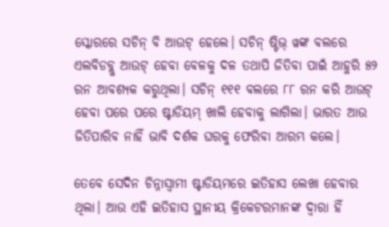ସ୍କୋରରେ ସଚିନ୍ ବି ଆଉଟ୍ ହେଲେ। ସଚିନ୍ ଷ୍ଟିଭ୍ ୱଙ୍କ ବଲରେ ଏଲବିଡବ୍ଲୁ ଆଉଟ୍ ହେବା ବେଳକୁ ଦଳ ତଥାପି ଜିତିବା ପାଇଁ ଆହୁରି ୫୨ ରନ ଆବଶ୍ୟକ କରୁଥିଲା। ସଚିନ୍ ୧୧୧ ବଲରେ ୮୮ ରନ କରି ଆଉଟ୍ ହେବା ପରେ ପରେ ଷ୍ଟାଡିୟମ୍ ଖାଲି ହେବାକୁ ଲାଗିଲା। ଭାରତ ଆଉ ଜିତିପାରିବ ନାହିଁ ଭାବି ଦର୍ଶକ ଘରକୁ ଫେରିବା ଆରମ୍ଭ କଲେ।

ତେବେ ସେଦିନ ଚିନ୍ନାସ୍ୱାମୀ ଷ୍ଟାଡିୟମରେ ଇତିହାସ ଲେଖା ହେବାର ଥିଲା। ଆଉ ଏହି ଇତିହାସ ସ୍ଥାନୀୟ କ୍ରିକେଟରମାନଙ୍କ ଦ୍ୱାରା ହିଁ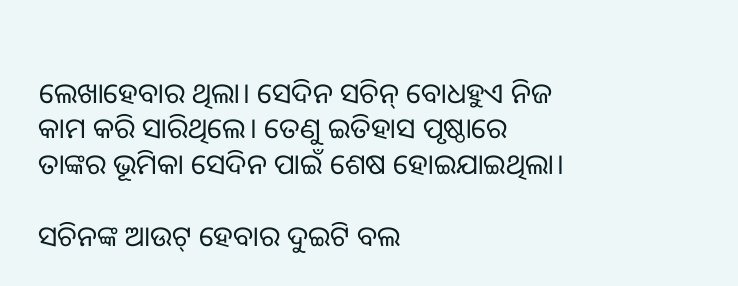ଲେଖାହେବାର ଥିଲା। ସେଦିନ ସଚିନ୍ ବୋଧହୁଏ ନିଜ କାମ କରି ସାରିଥିଲେ। ତେଣୁ ଇତିହାସ ପୃଷ୍ଠାରେ ତାଙ୍କର ଭୂମିକା ସେଦିନ ପାଇଁ ଶେଷ ହୋଇଯାଇଥିଲା।

ସଚିନଙ୍କ ଆଉଟ୍ ହେବାର ଦୁଇଟି ବଲ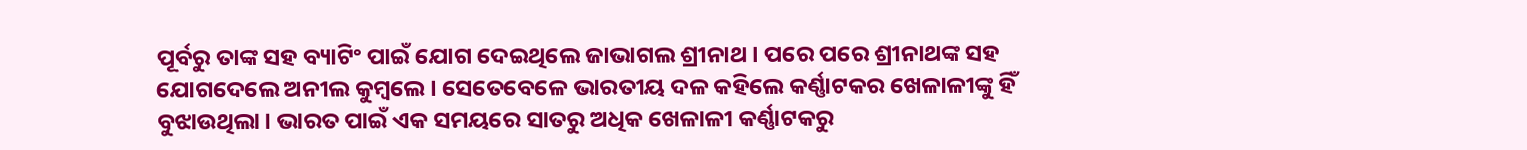ପୂର୍ବରୁ ତାଙ୍କ ସହ ବ୍ୟାଟିଂ ପାଇଁ ଯୋଗ ଦେଇଥିଲେ ଜାଭାଗଲ ଶ୍ରୀନାଥ। ପରେ ପରେ ଶ୍ରୀନାଥଙ୍କ ସହ ଯୋଗଦେଲେ ଅନୀଲ କୁମ୍ବଲେ। ସେତେବେଳେ ଭାରତୀୟ ଦଳ କହିଲେ କର୍ଣ୍ଣାଟକର ଖେଳାଳୀଙ୍କୁ ହିଁ ବୁଝାଉଥିଲା। ଭାରତ ପାଇଁ ଏକ ସମୟରେ ସାତରୁ ଅଧିକ ଖେଳାଳୀ କର୍ଣ୍ଣାଟକରୁ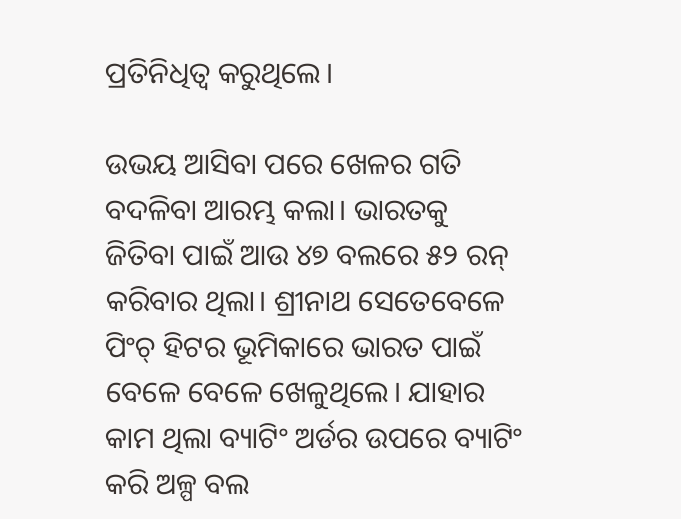ପ୍ରତିନିଧିତ୍ୱ କରୁଥିଲେ।

ଉଭୟ ଆସିବା ପରେ ଖେଳର ଗତି ବଦଳିବା ଆରମ୍ଭ କଲା। ଭାରତକୁ ଜିତିବା ପାଇଁ ଆଉ ୪୭ ବଲରେ ୫୨ ରନ୍ କରିବାର ଥିଲା। ଶ୍ରୀନାଥ ସେତେବେଳେ ପିଂଚ୍ ହିଟର ଭୂମିକାରେ ଭାରତ ପାଇଁ ବେଳେ ବେଳେ ଖେଳୁଥିଲେ। ଯାହାର କାମ ଥିଲା ବ୍ୟାଟିଂ ଅର୍ଡର ଉପରେ ବ୍ୟାଟିଂ କରି ଅଳ୍ପ ବଲ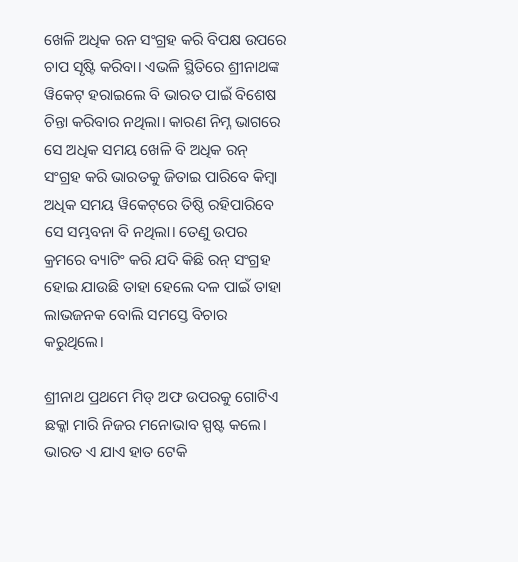ଖେଳି ଅଧିକ ରନ ସଂଗ୍ରହ କରି ବିପକ୍ଷ ଉପରେ ଚାପ ସୃଷ୍ଟି କରିବା। ଏଭଳି ସ୍ଥିତିରେ ଶ୍ରୀନାଥଙ୍କ ୱିକେଟ୍ ହରାଇଲେ ବି ଭାରତ ପାଇଁ ବିଶେଷ ଚିନ୍ତା କରିବାର ନଥିଲା। କାରଣ ନିମ୍ନ ଭାଗରେ ସେ ଅଧିକ ସମୟ ଖେଳି ବି ଅଧିକ ରନ୍ ସଂଗ୍ରହ କରି ଭାରତକୁ ଜିତାଇ ପାରିବେ କିମ୍ବା ଅଧିକ ସମୟ ୱିକେଟ୍‌ରେ ତିଷ୍ଠି ରହିପାରିବେ ସେ ସମ୍ଭବନା ବି ନଥିଲା। ତେଣୁ ଉପର କ୍ରମରେ ବ୍ୟାଟିଂ କରି ଯଦି କିଛି ରନ୍ ସଂଗ୍ରହ ହୋଇ ଯାଉଛି ତାହା ହେଲେ ଦଳ ପାଇଁ ତାହା ଲାଭଜନକ ବୋଲି ସମସ୍ତେ ବିଚାର କରୁଥିଲେ।

ଶ୍ରୀନାଥ ପ୍ରଥମେ ମିଡ୍ ଅଫ ଉପରକୁ ଗୋଟିଏ ଛକ୍କା ମାରି ନିଜର ମନୋଭାବ ସ୍ପଷ୍ଟ କଲେ। ଭାରତ ଏ ଯାଏ ହାତ ଟେକି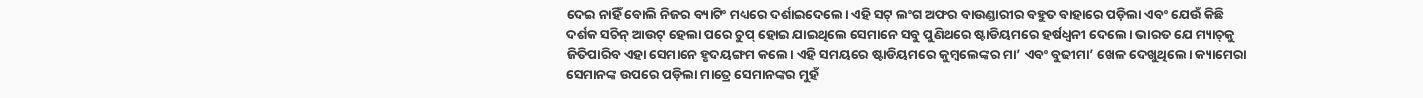ଦେଇ ନାହିଁ ବୋଲି ନିଜର ବ୍ୟାଟିଂ ମଧ୍ୟରେ ଦର୍ଶାଇଦେଲେ। ଏହି ସଟ୍ ଲଂଗ ଅଫର ବାଉଣ୍ଡାରୀର ବହୁତ ବାହାରେ ପଡ଼ିଲା ଏବଂ ଯେଉଁ କିଛି ଦର୍ଶକ ସଚିନ୍ ଆଉଟ୍ ହେଲା ପରେ ଚୁପ୍ ହୋଇ ଯାଇଥିଲେ ସେମାନେ ସବୁ ପୁଣିଥରେ ଷ୍ଟାଡିୟମରେ ହର୍ଷଧ୍ୱନୀ ଦେଲେ। ଭାରତ ଯେ ମ୍ୟାଚ୍‌କୁ ଜିତିପାରିବ ଏହା ସେମାନେ ହୃଦୟଙ୍ଗମ କଲେ। ଏହି ସମୟରେ ଷ୍ଟାଡିୟମରେ କୁମ୍ବଲେଙ୍କର ମା’ ଏବଂ ବୁଢୀମା’ ଖେଳ ଦେଖୁଥିଲେ। କ୍ୟାମେରା ସେମାନଙ୍କ ଉପରେ ପଡ଼ିଲା ମାତ୍ରେ ସେମାନଙ୍କର ମୁହଁ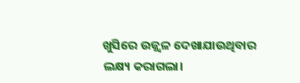ଖୁସିରେ ଉଜ୍ଜ୍ୱଳ ଦେଖାଯାଉଥିବାର ଲକ୍ଷ୍ୟ କରାଗଲା।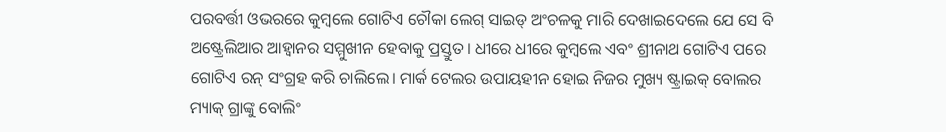ପରବର୍ତ୍ତୀ ଓଭରରେ କୁମ୍ବଲେ ଗୋଟିଏ ଚୌକା ଲେଗ୍ ସାଇଡ୍ ଅଂଚଳକୁ ମାରି ଦେଖାଇଦେଲେ ଯେ ସେ ବି ଅଷ୍ଟ୍ରେଲିଆର ଆହ୍ୱାନର ସମ୍ମୁଖୀନ ହେବାକୁ ପ୍ରସ୍ତୁତ। ଧୀରେ ଧୀରେ କୁମ୍ବଲେ ଏବଂ ଶ୍ରୀନାଥ ଗୋଟିଏ ପରେ ଗୋଟିଏ ରନ୍ ସଂଗ୍ରହ କରି ଚାଲିଲେ। ମାର୍କ ଟେଲର ଉପାୟହୀନ ହୋଇ ନିଜର ମୁଖ୍ୟ ଷ୍ଟ୍ରାଇକ୍ ବୋଲର ମ୍ୟାକ୍ ଗ୍ରାଙ୍କୁ ବୋଲିଂ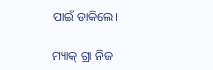ପାଇଁ ଡାକିଲେ।

ମ୍ୟାକ୍ ଗ୍ରା ନିଜ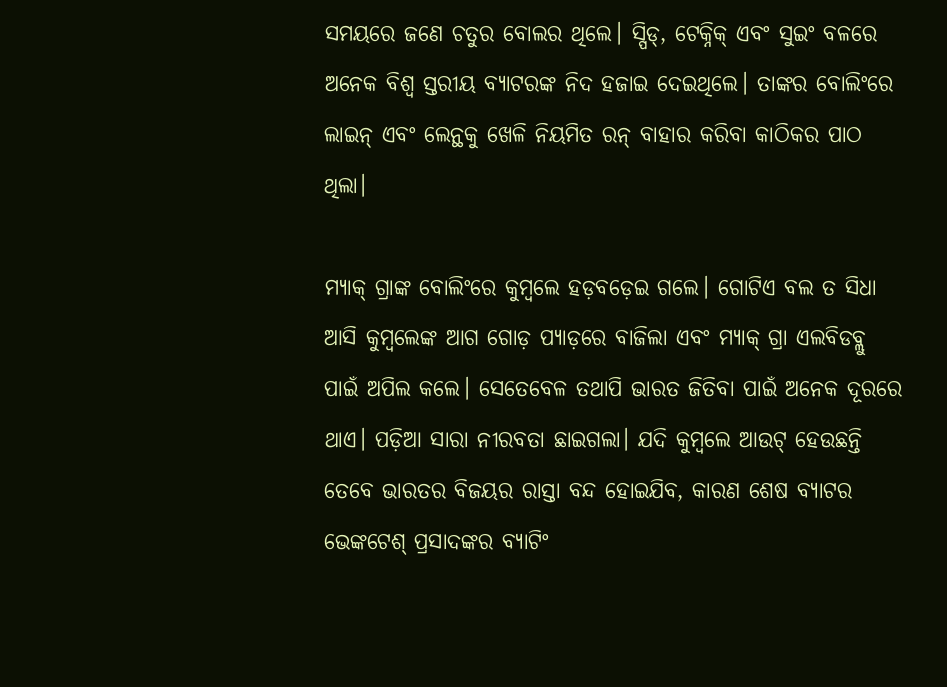ସମୟରେ ଜଣେ ଚତୁର ବୋଲର ଥିଲେ। ସ୍ପିଡ୍‌, ଟେକ୍ନିକ୍ ଏବଂ ସୁଇଂ ବଳରେ ଅନେକ ବିଶ୍ୱ ସ୍ତରୀୟ ବ୍ୟାଟରଙ୍କ ନିଦ ହଜାଇ ଦେଇଥିଲେ। ତାଙ୍କର ବୋଲିଂରେ ଲାଇନ୍ ଏବଂ ଲେନ୍ଥକୁ ଖେଳି ନିୟମିତ ରନ୍ ବାହାର କରିବା କାଠିକର ପାଠ ଥିଲା।

ମ୍ୟାକ୍ ଗ୍ରାଙ୍କ ବୋଲିଂରେ କୁମ୍ବଲେ ହଡ଼ବଡ଼େଇ ଗଲେ। ଗୋଟିଏ ବଲ ତ ସିଧା ଆସି କୁମ୍ବଲେଙ୍କ ଆଗ ଗୋଡ଼ ପ୍ୟାଡ଼ରେ ବାଜିଲା ଏବଂ ମ୍ୟାକ୍ ଗ୍ରା ଏଲବିଡବ୍ଲୁ ପାଇଁ ଅପିଲ କଲେ। ସେତେବେଳ ତଥାପି ଭାରତ ଜିତିବା ପାଇଁ ଅନେକ ଦୂରରେ ଥାଏ। ପଡ଼ିଆ ସାରା ନୀରବତା ଛାଇଗଲା। ଯଦି କୁମ୍ବଲେ ଆଉଟ୍ ହେଉଛନ୍ତି ତେବେ ଭାରତର ବିଜୟର ରାସ୍ତା ବନ୍ଦ ହୋଇଯିବ, କାରଣ ଶେଷ ବ୍ୟାଟର ଭେଙ୍କଟେଶ୍ ପ୍ରସାଦଙ୍କର ବ୍ୟାଟିଂ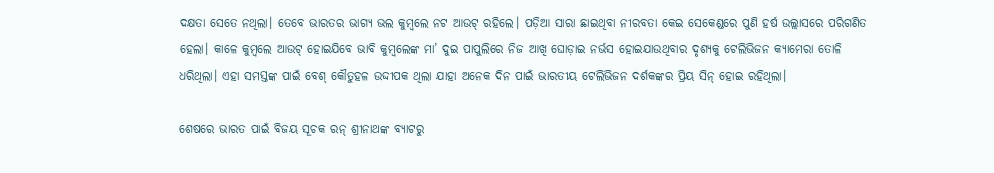ଦକ୍ଷତା ସେତେ ନଥିଲା। ତେବେ ଭାରତର ଭାଗ୍ୟ ଭଲ କୁମ୍ବଲେ ନଟ ଆଉଟ୍ ରହିଲେ। ପଡ଼ିଆ ସାରା ଛାଇଥିବା ନୀରବତା କେଇ ସେକେଣ୍ଡରେ ପୁଣି ହର୍ଷ ଉଲ୍ଲାସରେ ପରିଗଣିତ ହେଲା। କାଳେ କୁମ୍ବଲେ ଆଉଟ୍ ହୋଇଯିବେ ଭାବି କୁମ୍ବଲେଙ୍କ ମା’ ଦୁଇ ପାପୁଲିରେ ନିଜ ଆଖି ଘୋଡ଼ାଇ ନର୍ଭସ ହୋଇଯାଉଥିବାର ଦୃଶ୍ୟକୁ ଟେଲିଭିଜନ କ୍ୟାମେରା ତୋଳି ଧରିଥିଲା। ଏହା ସମସ୍ତଙ୍କ ପାଇଁ ବେଶ୍ କୌତୁହଳ ଉଦ୍ଦୀପକ ଥିଲା ଯାହା ଅନେକ ଦିନ ପାଇଁ ଭାରତୀୟ ଟେଲିଭିଜନ ଦର୍ଶକଙ୍କର ପ୍ରିୟ ସିନ୍‌ ହୋଇ ରହିଥିଲା।

ଶେଷରେ ଭାରତ ପାଇଁ ବିଜୟ ସୂଚକ ରନ୍ ଶ୍ରୀନାଥଙ୍କ ବ୍ୟାଟରୁ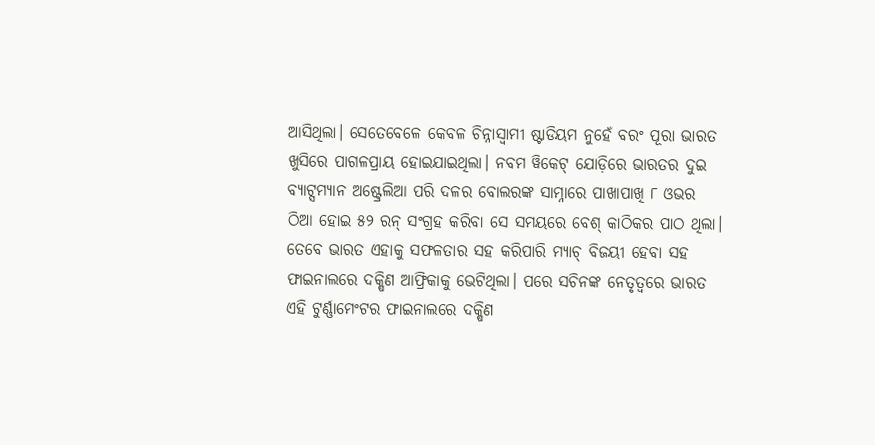ଆସିଥିଲା। ସେତେବେଳେ କେବଳ ଚିନ୍ନାସ୍ୱାମୀ ଷ୍ଟାଡିୟମ ନୁହେଁ ବରଂ ପୂରା ଭାରତ ଖୁସିରେ ପାଗଳପ୍ରାୟ ହୋଇଯାଇଥିଲା। ନବମ ୱିକେଟ୍ ଯୋଡ଼ିରେ ଭାରତର ଦୁଇ ବ୍ୟାଟ୍ସମ୍ୟାନ ଅଷ୍ଟ୍ରେଲିଆ ପରି ଦଳର ବୋଲରଙ୍କ ସାମ୍ନାରେ ପାଖାପାଖି ୮ ଓଭର ଠିଆ ହୋଇ ୫୨ ରନ୍ ସଂଗ୍ରହ କରିବା ସେ ସମୟରେ ବେଶ୍ କାଠିକର ପାଠ ଥିଲା। ତେବେ ଭାରତ ଏହାକୁ ସଫଳତାର ସହ କରିପାରି ମ୍ୟାଚ୍ ବିଜୟୀ ହେବା ସହ ଫାଇନାଲରେ ଦକ୍ଷିଣ ଆଫ୍ରିକାକୁ ଭେଟିଥିଲା। ପରେ ସଚିନଙ୍କ ନେତୃତ୍ୱରେ ଭାରତ ଏହି ଟୁର୍ଣ୍ଣାମେଂଟର ଫାଇନାଲରେ ଦକ୍ଷିଣ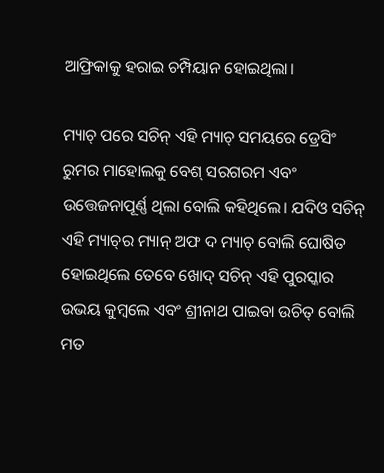ଆଫ୍ରିକାକୁ ହରାଇ ଚମ୍ପିୟାନ ହୋଇଥିଲା।

ମ୍ୟାଚ୍ ପରେ ସଚିନ୍ ଏହି ମ୍ୟାଚ୍ ସମୟରେ ଡ୍ରେସିଂ ରୁମର ମାହୋଲକୁ ବେଶ୍ ସରଗରମ ଏବଂ ଉତ୍ତେଜନାପୂର୍ଣ୍ଣ ଥିଲା ବୋଲି କହିଥିଲେ। ଯଦିଓ ସଚିନ୍ ଏହି ମ୍ୟାଚ୍‌ର ମ୍ୟାନ୍ ଅଫ ଦ ମ୍ୟାଚ୍ ବୋଲି ଘୋଷିତ ହୋଇଥିଲେ ତେବେ ଖୋଦ୍ ସଚିନ୍‌ ଏହି ପୁରସ୍କାର ଉଭୟ କୁମ୍ବଲେ ଏବଂ ଶ୍ରୀନାଥ ପାଇବା ଉଚିତ୍ ବୋଲି ମତ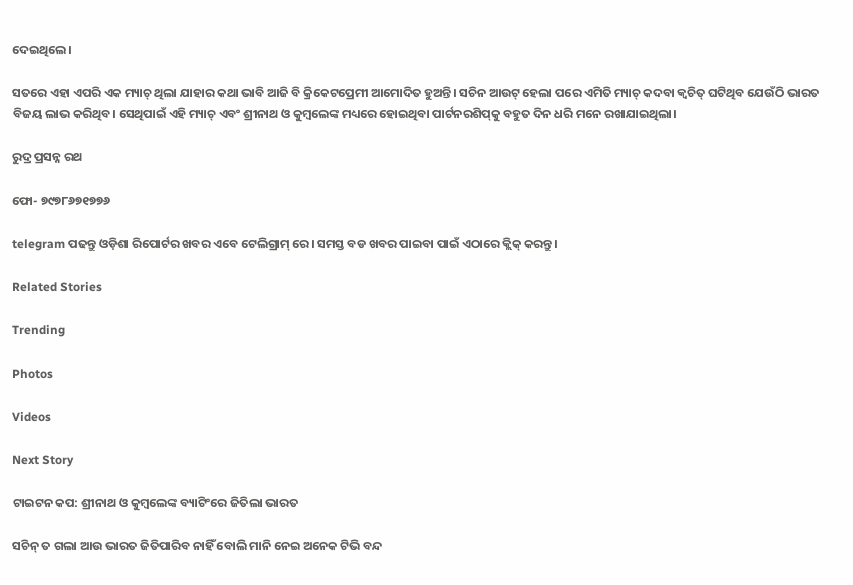ଦେଇଥିଲେ।

ସତରେ ଏହା ଏପରି ଏକ ମ୍ୟାଚ୍ ଥିଲା ଯାହାର କଥା ଭାବି ଆଜି ବି କ୍ରିକେଟପ୍ରେମୀ ଆମୋଦିତ ହୁଅନ୍ତି। ସଚିନ ଆଉଟ୍ ହେଲା ପରେ ଏମିତି ମ୍ୟାଚ୍ କଦବା କ୍ୱଚିତ୍ ଘଟିଥିବ ଯେଉଁଠି ଭାରତ ବିଜୟ ଲାଭ କରିଥିବ। ସେଥିପାଇଁ ଏହି ମ୍ୟାଚ୍ ଏବଂ ଶ୍ରୀନାଥ ଓ କୁମ୍ବଲେଙ୍କ ମଧ୍ୟରେ ହୋଇଥିବା ପାର୍ଟନରଶିପ୍‌କୁ ବହୁତ ଦିନ ଧରି ମନେ ରଖାଯାଇଥିଲା।

ରୁଦ୍ର ପ୍ରସନ୍ନ ରଥ

ଫୋ- ୭୯୭୮୬୭୧୭୭୬

telegram ପଢନ୍ତୁ ଓଡ଼ିଶା ରିପୋର୍ଟର ଖବର ଏବେ ଟେଲିଗ୍ରାମ୍ ରେ। ସମସ୍ତ ବଡ ଖବର ପାଇବା ପାଇଁ ଏଠାରେ କ୍ଲିକ୍ କରନ୍ତୁ।

Related Stories

Trending

Photos

Videos

Next Story

ଟାଇଟନ କପ: ଶ୍ରୀନାଥ ଓ କୁମ୍ବଲେଙ୍କ ବ୍ୟାଟିଂରେ ଜିତିଲା ଭାରତ

ସଚିନ୍ ତ ଗଲା ଆଉ ଭାରତ ଜିତିପାରିବ ନାହିଁ ବୋଲି ମାନି ନେଇ ଅନେକ ଟିଭି ବନ୍ଦ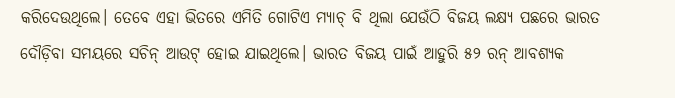କରିଦେଉଥିଲେ। ତେବେ ଏହା ଭିତରେ ଏମିତି ଗୋଟିଏ ମ୍ୟାଚ୍ ବି ଥିଲା ଯେଉଁଠି ବିଜୟ ଲକ୍ଷ୍ୟ ପଛରେ ଭାରତ ଦୌଡ଼ିବା ସମୟରେ ସଚିନ୍ ଆଉଟ୍ ହୋଇ ଯାଇଥିଲେ। ଭାରତ ବିଜୟ ପାଇଁ ଆହୁରି ୫୨ ରନ୍ ଆବଶ୍ୟକ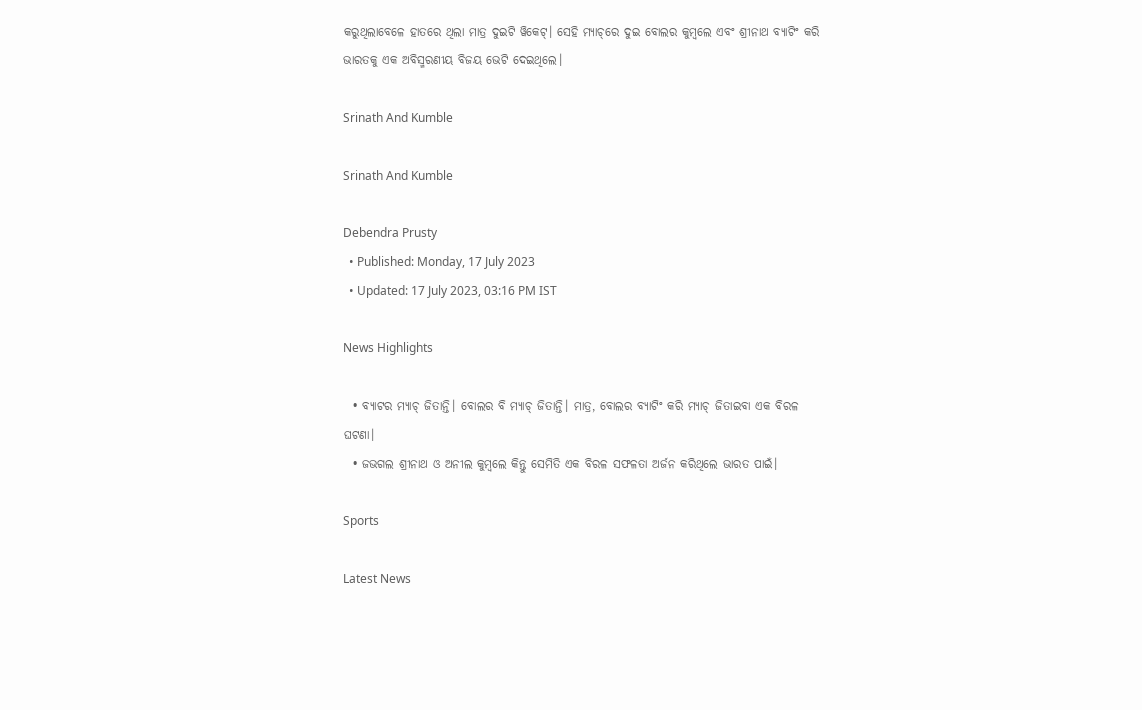କରୁଥିଲାବେଳେ ହାତରେ ଥିଲା ମାତ୍ର ଦୁଇଟି ୱିକେଟ୍। ସେହି ମ୍ୟାଚ୍‌ରେ ଦୁଇ ବୋଲର କୁମ୍ବଲେ ଏବଂ ଶ୍ରୀନାଥ ବ୍ୟାଟିଂ କରି ଭାରତକୁ ଏକ ଅବିସ୍ମରଣୀୟ ବିଜୟ ଭେଟି ଦେଇଥିଲେ।

Srinath And Kumble

Srinath And Kumble

Debendra Prusty
  • Published: Monday, 17 July 2023
  • Updated: 17 July 2023, 03:16 PM IST

News Highlights

  • ବ୍ୟାଟର ମ୍ୟାଚ୍‌ ଜିତାନ୍ତି। ବୋଲର ବି ମ୍ୟାଚ୍‌ ଜିତାନ୍ତି। ମାତ୍ର, ବୋଲର ବ୍ୟାଟିଂ କରି ମ୍ୟାଚ୍‌ ଜିତାଇବା ଏକ ବିରଳ ଘଟଣା।
  • ଜଭଗଲ ଶ୍ରୀନାଥ ଓ ଅନୀଲ କୁମ୍ବଲେ କିନ୍ତୁ ସେମିତି ଏକ ବିରଳ ସଫଳତା ଅର୍ଜନ କରିଥିଲେ ଭାରତ ପାଇଁ।

Sports

Latest News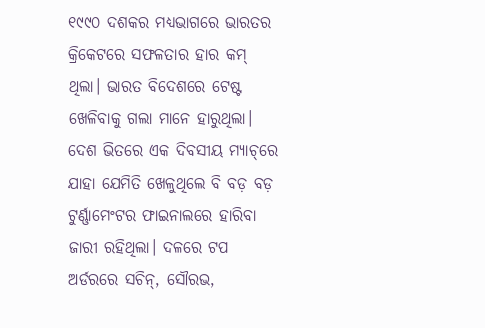୧୯୯୦ ଦଶକର ମଧ୍ୟଭାଗରେ ଭାରତର କ୍ରିକେଟରେ ସଫଳତାର ହାର କମ୍ ଥିଲା। ଭାରତ ବିଦେଶରେ ଟେଷ୍ଟ ଖେଳିବାକୁ ଗଲା ମାନେ ହାରୁଥିଲା। ଦେଶ ଭିତରେ ଏକ ଦିବସୀୟ ମ୍ୟାଚ୍‌ରେ ଯାହା ଯେମିତି ଖେଳୁଥିଲେ ବି ବଡ଼ ବଡ଼ ଟୁର୍ଣ୍ଣାମେଂଟର ଫାଇନାଲରେ ହାରିବା ଜାରୀ ରହିଥିଲା। ଦଳରେ ଟପ ଅର୍ଡରରେ ସଚିନ୍‌, ସୌରଭ,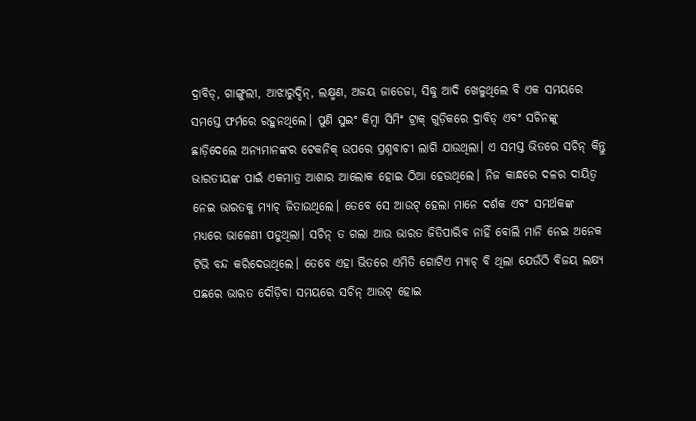ଦ୍ରାବିଡ୍‌, ଗାଙ୍ଗୁଲୀ, ଆଝାରୁଦ୍ଦିନ୍‌, ଲକ୍ଷ୍ମଣ, ଅଜୟ ଜାଡେଜା, ସିଦ୍ଧୁ ଆଦି ଖେଳୁଥିଲେ ବି ଏକ ସମୟରେ ସମସ୍ତେ ଫର୍ମରେ ରହୁନଥିଲେ। ପୁଣି ସୁଇଂ କିମ୍ବା ସିମିଂ ଟ୍ରାକ୍ ଗୁଡ଼ିକରେ ଦ୍ରାବିଡ୍ ଏବଂ ସଚିନଙ୍କୁ ଛାଡ଼ିଦେଲେ ଅନ୍ୟମାନଙ୍କର ଟେକନିକ୍ ଉପରେ ପ୍ରଶ୍ନବାଚୀ ଲାଗି ଯାଉଥିଲା। ଏ ସମସ୍ତ ଭିତରେ ସଚିନ୍ କିନ୍ତୁ ଭାରତୀୟଙ୍କ ପାଇଁ ଏକମାତ୍ର ଆଶାର ଆଲୋକ ହୋଇ ଠିଆ ହେଉଥିଲେ। ନିଜ କାନ୍ଧରେ ଦଳର ଦାୟିତ୍ୱ ନେଇ ଭାରତକୁ ମ୍ୟାଚ୍ ଜିତାଉଥିଲେ। ତେବେ ସେ ଆଉଟ୍ ହେଲା ମାନେ ଦର୍ଶକ ଏବଂ ସମର୍ଥକଙ୍କ ମଧ୍ୟରେ ଭାଳେଣୀ ପଡୁଥିଲା। ସଚିନ୍ ତ ଗଲା ଆଉ ଭାରତ ଜିତିପାରିବ ନାହିଁ ବୋଲି ମାନି ନେଇ ଅନେକ ଟିଭି ବନ୍ଦ କରିଦେଉଥିଲେ। ତେବେ ଏହା ଭିତରେ ଏମିତି ଗୋଟିଏ ମ୍ୟାଚ୍ ବି ଥିଲା ଯେଉଁଠି ବିଜୟ ଲକ୍ଷ୍ୟ ପଛରେ ଭାରତ ଦୌଡ଼ିବା ସମୟରେ ସଚିନ୍ ଆଉଟ୍ ହୋଇ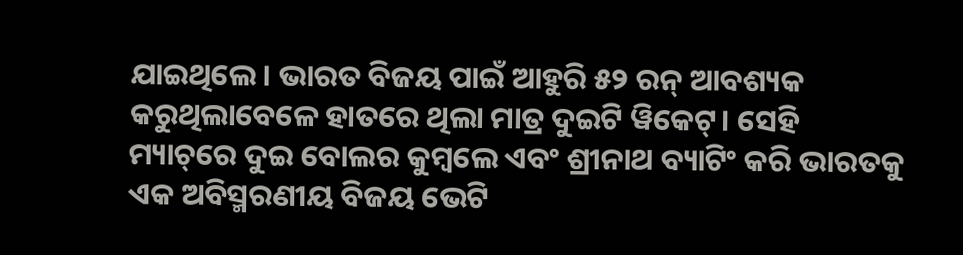ଯାଇଥିଲେ। ଭାରତ ବିଜୟ ପାଇଁ ଆହୁରି ୫୨ ରନ୍ ଆବଶ୍ୟକ କରୁଥିଲାବେଳେ ହାତରେ ଥିଲା ମାତ୍ର ଦୁଇଟି ୱିକେଟ୍। ସେହି ମ୍ୟାଚ୍‌ରେ ଦୁଇ ବୋଲର କୁମ୍ବଲେ ଏବଂ ଶ୍ରୀନାଥ ବ୍ୟାଟିଂ କରି ଭାରତକୁ ଏକ ଅବିସ୍ମରଣୀୟ ବିଜୟ ଭେଟି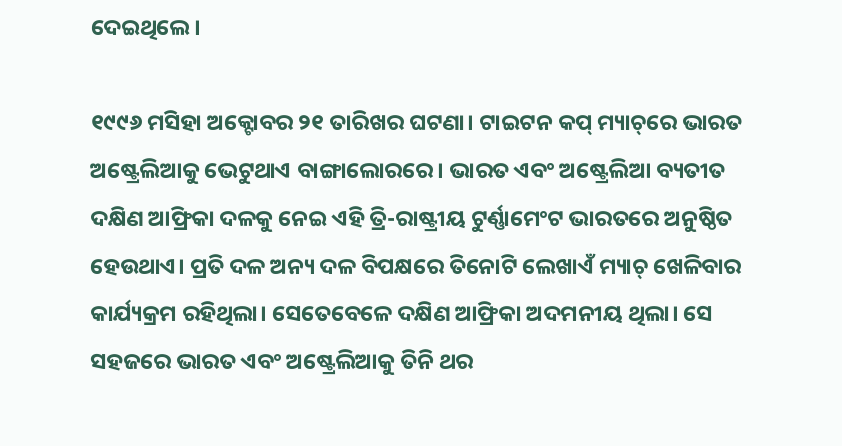ଦେଇଥିଲେ।

୧୯୯୬ ମସିହା ଅକ୍ଟୋବର ୨୧ ତାରିଖର ଘଟଣା। ଟାଇଟନ କପ୍ ମ୍ୟାଚ୍‌ରେ ଭାରତ ଅଷ୍ଟ୍ରେଲିଆକୁ ଭେଟୁଥାଏ ବାଙ୍ଗାଲୋରରେ। ଭାରତ ଏବଂ ଅଷ୍ଟ୍ରେଲିଆ ବ୍ୟତୀତ ଦକ୍ଷିଣ ଆଫ୍ରିକା ଦଳକୁ ନେଇ ଏହି ତ୍ରି-ରାଷ୍ଟ୍ରୀୟ ଟୁର୍ଣ୍ଣାମେଂଟ ଭାରତରେ ଅନୁଷ୍ଠିତ ହେଉଥାଏ। ପ୍ରତି ଦଳ ଅନ୍ୟ ଦଳ ବିପକ୍ଷରେ ତିନୋଟି ଲେଖାଏଁ ମ୍ୟାଚ୍ ଖେଳିବାର କାର୍ଯ୍ୟକ୍ରମ ରହିଥିଲା। ସେତେବେଳେ ଦକ୍ଷିଣ ଆଫ୍ରିକା ଅଦମନୀୟ ଥିଲା। ସେ ସହଜରେ ଭାରତ ଏବଂ ଅଷ୍ଟ୍ରେଲିଆକୁ ତିନି ଥର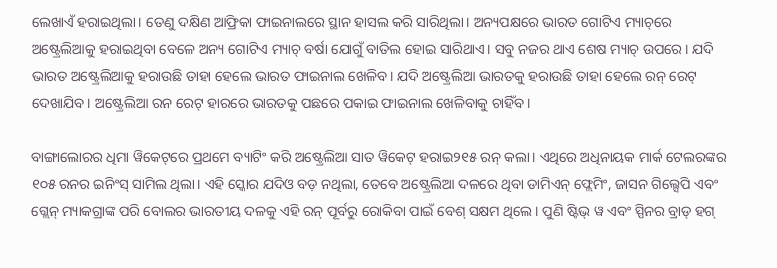ଲେଖାଏଁ ହରାଇଥିଲା। ତେଣୁ ଦକ୍ଷିଣ ଆଫ୍ରିକା ଫାଇନାଲରେ ସ୍ଥାନ ହାସଲ କରି ସାରିଥିଲା। ଅନ୍ୟପକ୍ଷରେ ଭାରତ ଗୋଟିଏ ମ୍ୟାଚ୍‌ରେ ଅଷ୍ଟ୍ରେଲିଆକୁ ହରାଇଥିବା ବେଳେ ଅନ୍ୟ ଗୋଟିଏ ମ୍ୟାଚ୍ ବର୍ଷା ଯୋଗୁଁ ବାତିଲ ହୋଇ ସାରିଥାଏ। ସବୁ ନଜର ଥାଏ ଶେଷ ମ୍ୟାଚ୍ ଉପରେ। ଯଦି ଭାରତ ଅଷ୍ଟ୍ରେଲିଆକୁ ହରାଉଛି ତାହା ହେଲେ ଭାରତ ଫାଇନାଲ ଖେଳିବ। ଯଦି ଅଷ୍ଟ୍ରେଲିଆ ଭାରତକୁ ହରାଉଛି ତାହା ହେଲେ ରନ୍ ରେଟ୍ ଦେଖାଯିବ। ଅଷ୍ଟ୍ରେଲିଆ ରନ ରେଟ୍ ହାରରେ ଭାରତକୁ ପଛରେ ପକାଇ ଫାଇନାଲ ଖେଳିବାକୁ ଚାହିଁବ।

ବାଙ୍ଗାଲୋରର ଧିମା ୱିକେଟ୍‌ରେ ପ୍ରଥମେ ବ୍ୟାଟିଂ କରି ଅଷ୍ଟ୍ରେଲିଆ ସାତ ୱିକେଟ୍ ହରାଇ୨୧୫ ରନ୍ କଲା। ଏଥିରେ ଅଧିନାୟକ ମାର୍କ ଟେଲରଙ୍କର ୧୦୫ ରନର ଇନିଂସ୍ ସାମିଲ ଥିଲା। ଏହି ସ୍କୋର ଯଦିଓ ବଡ଼ ନଥିଲା, ତେବେ ଅଷ୍ଟ୍ରେଲିଆ ଦଳରେ ଥିବା ଡାମିଏନ୍ ଫ୍ଲେମିଂ, ଜାସନ ଗିଲ୍ସେପି ଏବଂ ଗ୍ଲେନ୍ ମ୍ୟାକଗ୍ରାଙ୍କ ପରି ବୋଲର ଭାରତୀୟ ଦଳକୁ ଏହି ରନ୍ ପୂର୍ବରୁ ରୋକିବା ପାଇଁ ବେଶ୍ ସକ୍ଷମ ଥିଲେ। ପୁଣି ଷ୍ଟିଭ୍ ୱ ଏବଂ ସ୍ପିନର ବ୍ରାଡ୍ ହଗ୍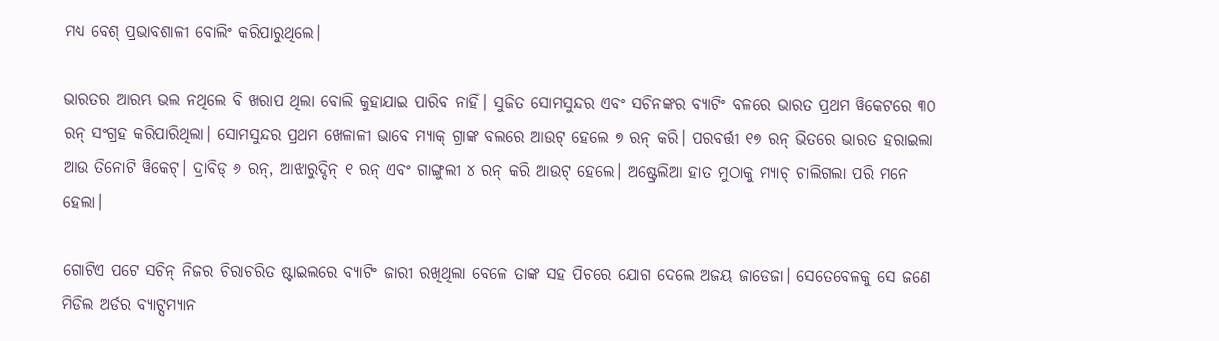ମଧ୍ୟ ବେଶ୍ ପ୍ରଭାବଶାଳୀ ବୋଲିଂ କରିପାରୁଥିଲେ।

ଭାରତର ଆରମ୍ଭ ଭଲ ନଥିଲେ ବି ଖରାପ ଥିଲା ବୋଲି କୁହାଯାଇ ପାରିବ ନାହିଁ। ସୁଜିତ ସୋମସୁନ୍ଦର ଏବଂ ସଚିନଙ୍କର ବ୍ୟାଟିଂ ବଳରେ ଭାରତ ପ୍ରଥମ ୱିକେଟରେ ୩୦ ରନ୍ ସଂଗ୍ରହ କରିପାରିଥିଲା। ସୋମସୁନ୍ଦର ପ୍ରଥମ ଖେଳାଳୀ ଭାବେ ମ୍ୟାକ୍ ଗ୍ରାଙ୍କ ବଲରେ ଆଉଟ୍ ହେଲେ ୭ ରନ୍ କରି। ପରବର୍ତ୍ତୀ ୧୭ ରନ୍ ଭିତରେ ଭାରତ ହରାଇଲା ଆଉ ତିନୋଟି ୱିକେଟ୍। ଦ୍ରାବିଡ୍ ୬ ରନ୍‌, ଆଝାରୁଦ୍ଦିନ୍ ୧ ରନ୍ ଏବଂ ଗାଙ୍ଗୁଲୀ ୪ ରନ୍ କରି ଆଉଟ୍ ହେଲେ। ଅଷ୍ଟ୍ରେଲିଆ ହାତ ମୁଠାକୁ ମ୍ୟାଚ୍ ଚାଲିଗଲା ପରି ମନେ ହେଲା।

ଗୋଟିଏ ପଟେ ସଚିନ୍ ନିଜର ଚିରାଚରିତ ଷ୍ଟାଇଲରେ ବ୍ୟାଟିଂ ଜାରୀ ରଖିଥିଲା ବେଳେ ତାଙ୍କ ସହ ପିଚରେ ଯୋଗ ଦେଲେ ଅଜୟ ଜାଡେଜା। ସେତେବେଳକୁ ସେ ଜଣେ ମିଡିଲ ଅର୍ଡର ବ୍ୟାଟ୍ସମ୍ୟାନ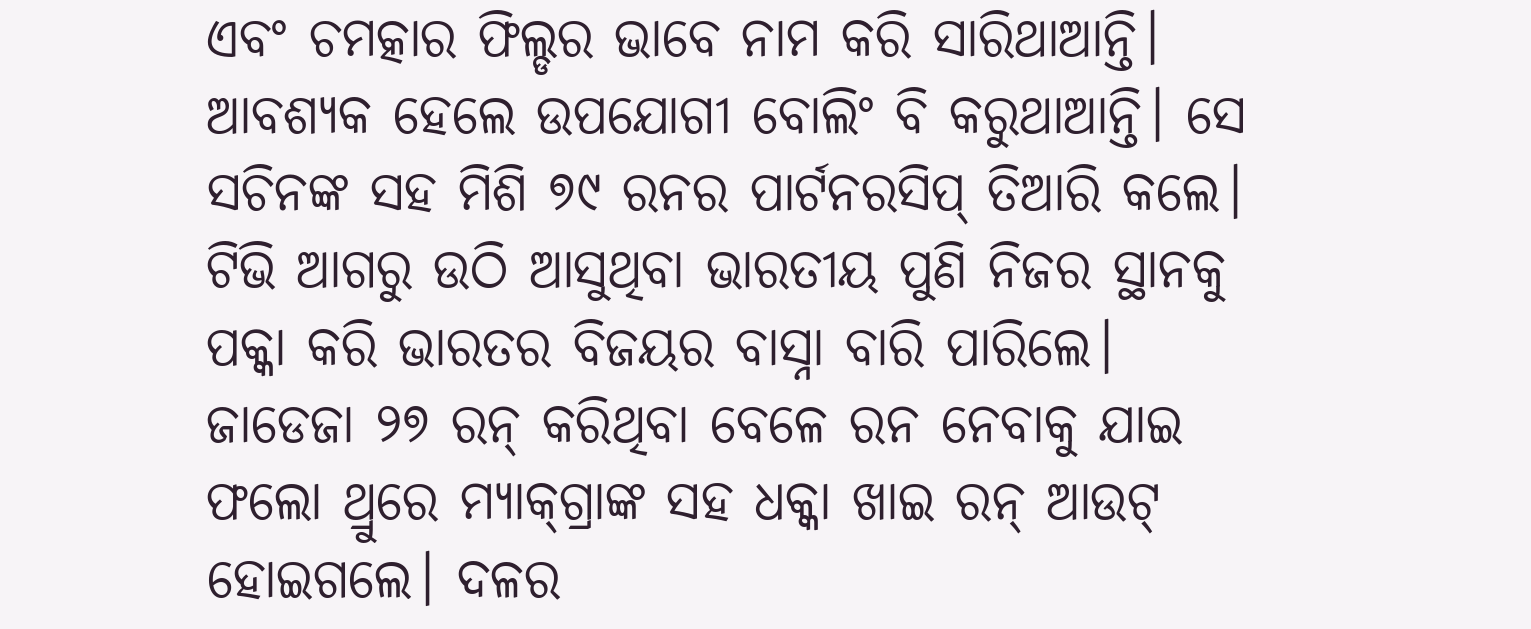ଏବଂ ଚମତ୍କାର ଫିଲ୍ଡର ଭାବେ ନାମ କରି ସାରିଥାଆନ୍ତି। ଆବଶ୍ୟକ ହେଲେ ଉପଯୋଗୀ ବୋଲିଂ ବି କରୁଥାଆନ୍ତି। ସେ ସଚିନଙ୍କ ସହ ମିଶି ୭୯ ରନର ପାର୍ଟନରସିପ୍ ତିଆରି କଲେ। ଟିଭି ଆଗରୁ ଉଠି ଆସୁଥିବା ଭାରତୀୟ ପୁଣି ନିଜର ସ୍ଥାନକୁ ପକ୍କା କରି ଭାରତର ବିଜୟର ବାସ୍ନା ବାରି ପାରିଲେ। ଜାଡେଜା ୨୭ ରନ୍ କରିଥିବା ବେଳେ ରନ ନେବାକୁ ଯାଇ ଫଲୋ ଥ୍ରୁରେ ମ୍ୟାକ୍‌ଗ୍ରାଙ୍କ ସହ ଧକ୍କା ଖାଇ ରନ୍ ଆଉଟ୍ ହୋଇଗଲେ। ଦଳର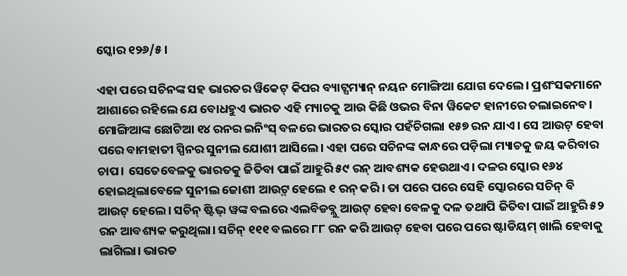ସ୍କୋର ୧୨୬/୫।

ଏହା ପରେ ସଚିନଙ୍କ ସହ ଭାରତର ୱିକେଟ୍ କିପର ବ୍ୟାଟ୍ସମ୍ୟାନ୍ ନୟନ ମୋଙ୍ଗିଆ ଯୋଗ ଦେଲେ। ପ୍ରଶଂସକମାନେ ଆଶାରେ ରହିଲେ ଯେ ବୋଧହୁଏ ଭାରତ ଏହି ମ୍ୟାଚକୁ ଆଉ କିଛି ଓଭର ବିନା ୱିକେଟ ହାନୀରେ ଚଲାଇନେବ। ମୋଙ୍ଗିଆଙ୍କ ଛୋଟିଆ ୧୪ ରନର ଇନିଂସ୍ ବଳରେ ଭାରତର ସ୍କୋର ପହଁଚିଗଲା ୧୫୭ ରନ ଯାଏ। ସେ ଆଉଟ୍ ହେବା ପରେ ବାମହାତୀ ସ୍ପିନର ସୁନୀଲ ଯୋଶୀ ଆସିଲେ। ଏହା ପରେ ସଚିନଙ୍କ କାନ୍ଧରେ ପଡ଼ିଲା ମ୍ୟାଚକୁ ଜୟ କରିବାର ଚାପ। ସେତେବେଳକୁ ଭାରତକୁ ଜିତିବା ପାଇଁ ଆହୁରି ୫୯ ରନ୍ ଆବଶ୍ୟକ ହେଉଥାଏ। ଦଳର ସ୍କୋର ୧୬୪ ହୋଇଥିଲାବେଳେ ସୁନୀଲ ଜୋଶୀ ଆଉ୍‌ଟ୍ ହେଲେ ୧ ରନ୍ କରି। ତା ପରେ ପରେ ସେହି ସ୍କୋରରେ ସଚିନ୍ ବି ଆଉଟ୍ ହେଲେ। ସଚିନ୍ ଷ୍ଟିଭ୍ ୱଙ୍କ ବଲରେ ଏଲବିଡବ୍ଲୁ ଆଉଟ୍ ହେବା ବେଳକୁ ଦଳ ତଥାପି ଜିତିବା ପାଇଁ ଆହୁରି ୫୨ ରନ ଆବଶ୍ୟକ କରୁଥିଲା। ସଚିନ୍ ୧୧୧ ବଲରେ ୮୮ ରନ କରି ଆଉଟ୍ ହେବା ପରେ ପରେ ଷ୍ଟାଡିୟମ୍ ଖାଲି ହେବାକୁ ଲାଗିଲା। ଭାରତ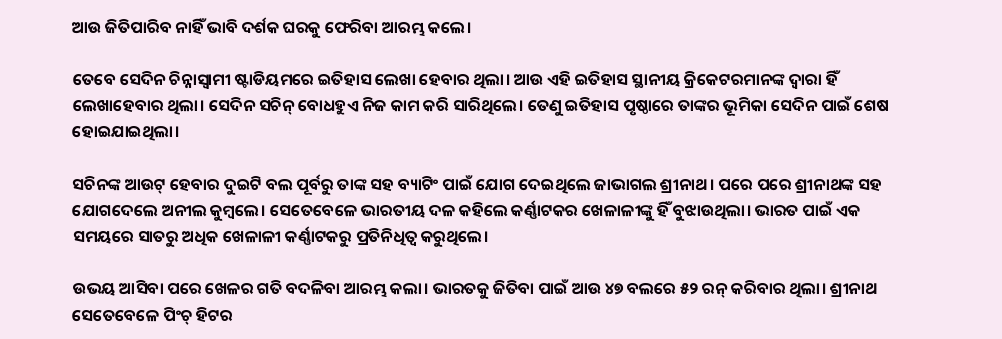ଆଉ ଜିତିପାରିବ ନାହିଁ ଭାବି ଦର୍ଶକ ଘରକୁ ଫେରିବା ଆରମ୍ଭ କଲେ।

ତେବେ ସେଦିନ ଚିନ୍ନାସ୍ୱାମୀ ଷ୍ଟାଡିୟମରେ ଇତିହାସ ଲେଖା ହେବାର ଥିଲା। ଆଉ ଏହି ଇତିହାସ ସ୍ଥାନୀୟ କ୍ରିକେଟରମାନଙ୍କ ଦ୍ୱାରା ହିଁ ଲେଖାହେବାର ଥିଲା। ସେଦିନ ସଚିନ୍ ବୋଧହୁଏ ନିଜ କାମ କରି ସାରିଥିଲେ। ତେଣୁ ଇତିହାସ ପୃଷ୍ଠାରେ ତାଙ୍କର ଭୂମିକା ସେଦିନ ପାଇଁ ଶେଷ ହୋଇଯାଇଥିଲା।

ସଚିନଙ୍କ ଆଉଟ୍ ହେବାର ଦୁଇଟି ବଲ ପୂର୍ବରୁ ତାଙ୍କ ସହ ବ୍ୟାଟିଂ ପାଇଁ ଯୋଗ ଦେଇଥିଲେ ଜାଭାଗଲ ଶ୍ରୀନାଥ। ପରେ ପରେ ଶ୍ରୀନାଥଙ୍କ ସହ ଯୋଗଦେଲେ ଅନୀଲ କୁମ୍ବଲେ। ସେତେବେଳେ ଭାରତୀୟ ଦଳ କହିଲେ କର୍ଣ୍ଣାଟକର ଖେଳାଳୀଙ୍କୁ ହିଁ ବୁଝାଉଥିଲା। ଭାରତ ପାଇଁ ଏକ ସମୟରେ ସାତରୁ ଅଧିକ ଖେଳାଳୀ କର୍ଣ୍ଣାଟକରୁ ପ୍ରତିନିଧିତ୍ୱ କରୁଥିଲେ।

ଉଭୟ ଆସିବା ପରେ ଖେଳର ଗତି ବଦଳିବା ଆରମ୍ଭ କଲା। ଭାରତକୁ ଜିତିବା ପାଇଁ ଆଉ ୪୭ ବଲରେ ୫୨ ରନ୍ କରିବାର ଥିଲା। ଶ୍ରୀନାଥ ସେତେବେଳେ ପିଂଚ୍ ହିଟର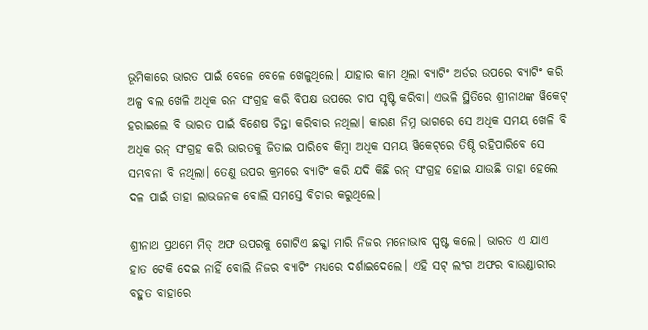ଭୂମିକାରେ ଭାରତ ପାଇଁ ବେଳେ ବେଳେ ଖେଳୁଥିଲେ। ଯାହାର କାମ ଥିଲା ବ୍ୟାଟିଂ ଅର୍ଡର ଉପରେ ବ୍ୟାଟିଂ କରି ଅଳ୍ପ ବଲ ଖେଳି ଅଧିକ ରନ ସଂଗ୍ରହ କରି ବିପକ୍ଷ ଉପରେ ଚାପ ସୃଷ୍ଟି କରିବା। ଏଭଳି ସ୍ଥିତିରେ ଶ୍ରୀନାଥଙ୍କ ୱିକେଟ୍ ହରାଇଲେ ବି ଭାରତ ପାଇଁ ବିଶେଷ ଚିନ୍ତା କରିବାର ନଥିଲା। କାରଣ ନିମ୍ନ ଭାଗରେ ସେ ଅଧିକ ସମୟ ଖେଳି ବି ଅଧିକ ରନ୍ ସଂଗ୍ରହ କରି ଭାରତକୁ ଜିତାଇ ପାରିବେ କିମ୍ବା ଅଧିକ ସମୟ ୱିକେଟ୍‌ରେ ତିଷ୍ଠି ରହିପାରିବେ ସେ ସମ୍ଭବନା ବି ନଥିଲା। ତେଣୁ ଉପର କ୍ରମରେ ବ୍ୟାଟିଂ କରି ଯଦି କିଛି ରନ୍ ସଂଗ୍ରହ ହୋଇ ଯାଉଛି ତାହା ହେଲେ ଦଳ ପାଇଁ ତାହା ଲାଭଜନକ ବୋଲି ସମସ୍ତେ ବିଚାର କରୁଥିଲେ।

ଶ୍ରୀନାଥ ପ୍ରଥମେ ମିଡ୍ ଅଫ ଉପରକୁ ଗୋଟିଏ ଛକ୍କା ମାରି ନିଜର ମନୋଭାବ ସ୍ପଷ୍ଟ କଲେ। ଭାରତ ଏ ଯାଏ ହାତ ଟେକି ଦେଇ ନାହିଁ ବୋଲି ନିଜର ବ୍ୟାଟିଂ ମଧ୍ୟରେ ଦର୍ଶାଇଦେଲେ। ଏହି ସଟ୍ ଲଂଗ ଅଫର ବାଉଣ୍ଡାରୀର ବହୁତ ବାହାରେ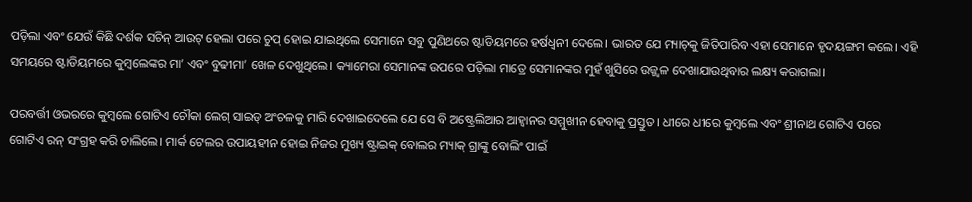ପଡ଼ିଲା ଏବଂ ଯେଉଁ କିଛି ଦର୍ଶକ ସଚିନ୍ ଆଉଟ୍ ହେଲା ପରେ ଚୁପ୍ ହୋଇ ଯାଇଥିଲେ ସେମାନେ ସବୁ ପୁଣିଥରେ ଷ୍ଟାଡିୟମରେ ହର୍ଷଧ୍ୱନୀ ଦେଲେ। ଭାରତ ଯେ ମ୍ୟାଚ୍‌କୁ ଜିତିପାରିବ ଏହା ସେମାନେ ହୃଦୟଙ୍ଗମ କଲେ। ଏହି ସମୟରେ ଷ୍ଟାଡିୟମରେ କୁମ୍ବଲେଙ୍କର ମା’ ଏବଂ ବୁଢୀମା’ ଖେଳ ଦେଖୁଥିଲେ। କ୍ୟାମେରା ସେମାନଙ୍କ ଉପରେ ପଡ଼ିଲା ମାତ୍ରେ ସେମାନଙ୍କର ମୁହଁ ଖୁସିରେ ଉଜ୍ଜ୍ୱଳ ଦେଖାଯାଉଥିବାର ଲକ୍ଷ୍ୟ କରାଗଲା।

ପରବର୍ତ୍ତୀ ଓଭରରେ କୁମ୍ବଲେ ଗୋଟିଏ ଚୌକା ଲେଗ୍ ସାଇଡ୍ ଅଂଚଳକୁ ମାରି ଦେଖାଇଦେଲେ ଯେ ସେ ବି ଅଷ୍ଟ୍ରେଲିଆର ଆହ୍ୱାନର ସମ୍ମୁଖୀନ ହେବାକୁ ପ୍ରସ୍ତୁତ। ଧୀରେ ଧୀରେ କୁମ୍ବଲେ ଏବଂ ଶ୍ରୀନାଥ ଗୋଟିଏ ପରେ ଗୋଟିଏ ରନ୍ ସଂଗ୍ରହ କରି ଚାଲିଲେ। ମାର୍କ ଟେଲର ଉପାୟହୀନ ହୋଇ ନିଜର ମୁଖ୍ୟ ଷ୍ଟ୍ରାଇକ୍ ବୋଲର ମ୍ୟାକ୍ ଗ୍ରାଙ୍କୁ ବୋଲିଂ ପାଇଁ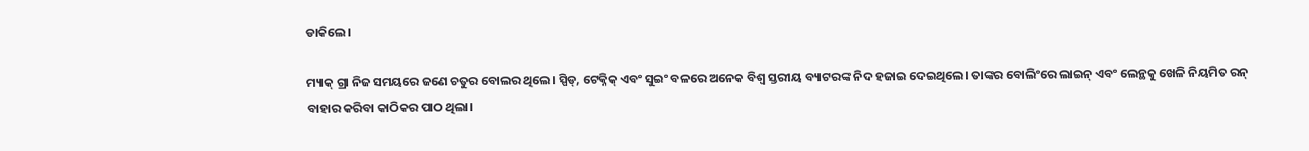ଡାକିଲେ।

ମ୍ୟାକ୍ ଗ୍ରା ନିଜ ସମୟରେ ଜଣେ ଚତୁର ବୋଲର ଥିଲେ। ସ୍ପିଡ୍‌, ଟେକ୍ନିକ୍ ଏବଂ ସୁଇଂ ବଳରେ ଅନେକ ବିଶ୍ୱ ସ୍ତରୀୟ ବ୍ୟାଟରଙ୍କ ନିଦ ହଜାଇ ଦେଇଥିଲେ। ତାଙ୍କର ବୋଲିଂରେ ଲାଇନ୍ ଏବଂ ଲେନ୍ଥକୁ ଖେଳି ନିୟମିତ ରନ୍ ବାହାର କରିବା କାଠିକର ପାଠ ଥିଲା।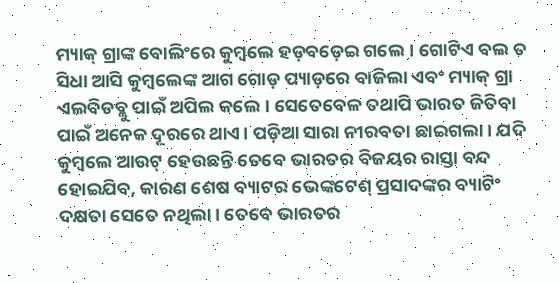ମ୍ୟାକ୍ ଗ୍ରାଙ୍କ ବୋଲିଂରେ କୁମ୍ବଲେ ହଡ଼ବଡ଼େଇ ଗଲେ। ଗୋଟିଏ ବଲ ତ ସିଧା ଆସି କୁମ୍ବଲେଙ୍କ ଆଗ ଗୋଡ଼ ପ୍ୟାଡ଼ରେ ବାଜିଲା ଏବଂ ମ୍ୟାକ୍ ଗ୍ରା ଏଲବିଡବ୍ଲୁ ପାଇଁ ଅପିଲ କଲେ। ସେତେବେଳ ତଥାପି ଭାରତ ଜିତିବା ପାଇଁ ଅନେକ ଦୂରରେ ଥାଏ। ପଡ଼ିଆ ସାରା ନୀରବତା ଛାଇଗଲା। ଯଦି କୁମ୍ବଲେ ଆଉଟ୍ ହେଉଛନ୍ତି ତେବେ ଭାରତର ବିଜୟର ରାସ୍ତା ବନ୍ଦ ହୋଇଯିବ, କାରଣ ଶେଷ ବ୍ୟାଟର ଭେଙ୍କଟେଶ୍ ପ୍ରସାଦଙ୍କର ବ୍ୟାଟିଂ ଦକ୍ଷତା ସେତେ ନଥିଲା। ତେବେ ଭାରତର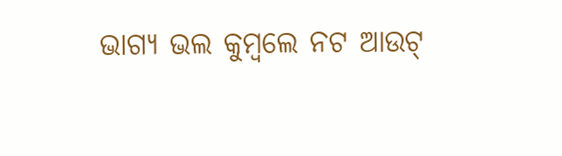ଭାଗ୍ୟ ଭଲ କୁମ୍ବଲେ ନଟ ଆଉଟ୍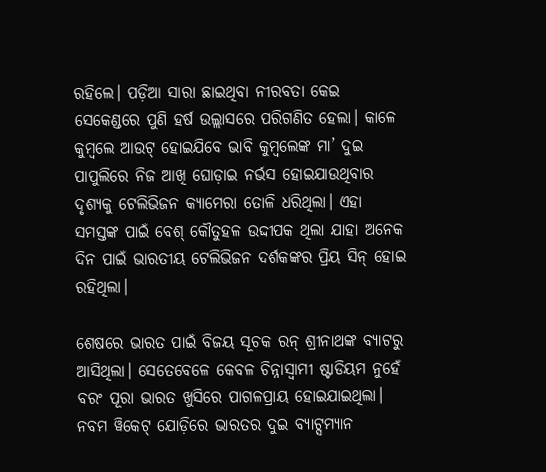ରହିଲେ। ପଡ଼ିଆ ସାରା ଛାଇଥିବା ନୀରବତା କେଇ ସେକେଣ୍ଡରେ ପୁଣି ହର୍ଷ ଉଲ୍ଲାସରେ ପରିଗଣିତ ହେଲା। କାଳେ କୁମ୍ବଲେ ଆଉଟ୍ ହୋଇଯିବେ ଭାବି କୁମ୍ବଲେଙ୍କ ମା’ ଦୁଇ ପାପୁଲିରେ ନିଜ ଆଖି ଘୋଡ଼ାଇ ନର୍ଭସ ହୋଇଯାଉଥିବାର ଦୃଶ୍ୟକୁ ଟେଲିଭିଜନ କ୍ୟାମେରା ତୋଳି ଧରିଥିଲା। ଏହା ସମସ୍ତଙ୍କ ପାଇଁ ବେଶ୍ କୌତୁହଳ ଉଦ୍ଦୀପକ ଥିଲା ଯାହା ଅନେକ ଦିନ ପାଇଁ ଭାରତୀୟ ଟେଲିଭିଜନ ଦର୍ଶକଙ୍କର ପ୍ରିୟ ସିନ୍‌ ହୋଇ ରହିଥିଲା।

ଶେଷରେ ଭାରତ ପାଇଁ ବିଜୟ ସୂଚକ ରନ୍ ଶ୍ରୀନାଥଙ୍କ ବ୍ୟାଟରୁ ଆସିଥିଲା। ସେତେବେଳେ କେବଳ ଚିନ୍ନାସ୍ୱାମୀ ଷ୍ଟାଡିୟମ ନୁହେଁ ବରଂ ପୂରା ଭାରତ ଖୁସିରେ ପାଗଳପ୍ରାୟ ହୋଇଯାଇଥିଲା। ନବମ ୱିକେଟ୍ ଯୋଡ଼ିରେ ଭାରତର ଦୁଇ ବ୍ୟାଟ୍ସମ୍ୟାନ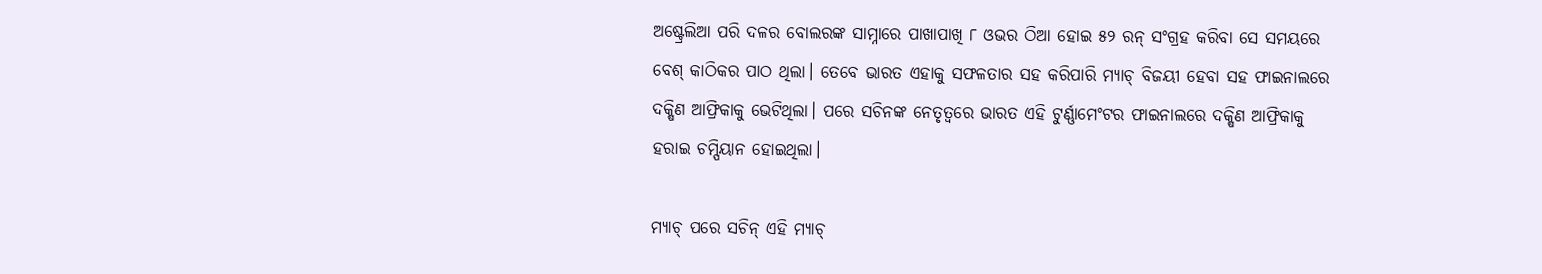ଅଷ୍ଟ୍ରେଲିଆ ପରି ଦଳର ବୋଲରଙ୍କ ସାମ୍ନାରେ ପାଖାପାଖି ୮ ଓଭର ଠିଆ ହୋଇ ୫୨ ରନ୍ ସଂଗ୍ରହ କରିବା ସେ ସମୟରେ ବେଶ୍ କାଠିକର ପାଠ ଥିଲା। ତେବେ ଭାରତ ଏହାକୁ ସଫଳତାର ସହ କରିପାରି ମ୍ୟାଚ୍ ବିଜୟୀ ହେବା ସହ ଫାଇନାଲରେ ଦକ୍ଷିଣ ଆଫ୍ରିକାକୁ ଭେଟିଥିଲା। ପରେ ସଚିନଙ୍କ ନେତୃତ୍ୱରେ ଭାରତ ଏହି ଟୁର୍ଣ୍ଣାମେଂଟର ଫାଇନାଲରେ ଦକ୍ଷିଣ ଆଫ୍ରିକାକୁ ହରାଇ ଚମ୍ପିୟାନ ହୋଇଥିଲା।

ମ୍ୟାଚ୍ ପରେ ସଚିନ୍ ଏହି ମ୍ୟାଚ୍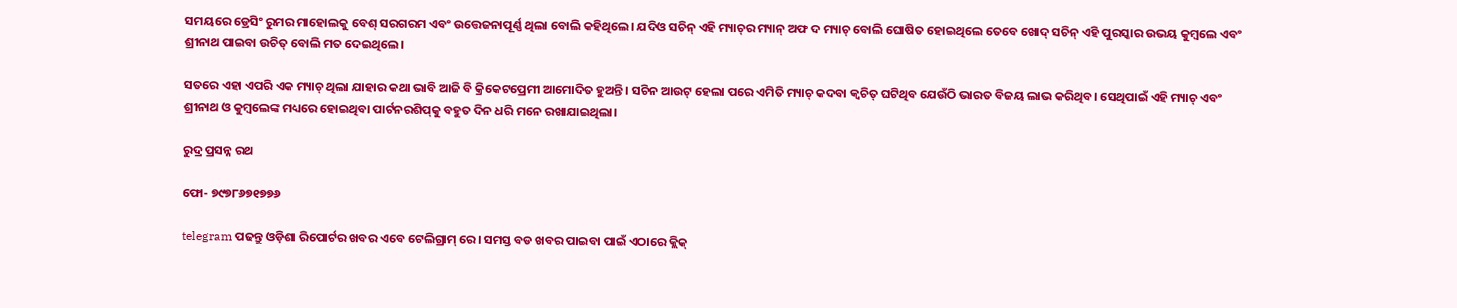ସମୟରେ ଡ୍ରେସିଂ ରୁମର ମାହୋଲକୁ ବେଶ୍ ସରଗରମ ଏବଂ ଉତ୍ତେଜନାପୂର୍ଣ୍ଣ ଥିଲା ବୋଲି କହିଥିଲେ। ଯଦିଓ ସଚିନ୍ ଏହି ମ୍ୟାଚ୍‌ର ମ୍ୟାନ୍ ଅଫ ଦ ମ୍ୟାଚ୍ ବୋଲି ଘୋଷିତ ହୋଇଥିଲେ ତେବେ ଖୋଦ୍ ସଚିନ୍‌ ଏହି ପୁରସ୍କାର ଉଭୟ କୁମ୍ବଲେ ଏବଂ ଶ୍ରୀନାଥ ପାଇବା ଉଚିତ୍ ବୋଲି ମତ ଦେଇଥିଲେ।

ସତରେ ଏହା ଏପରି ଏକ ମ୍ୟାଚ୍ ଥିଲା ଯାହାର କଥା ଭାବି ଆଜି ବି କ୍ରିକେଟପ୍ରେମୀ ଆମୋଦିତ ହୁଅନ୍ତି। ସଚିନ ଆଉଟ୍ ହେଲା ପରେ ଏମିତି ମ୍ୟାଚ୍ କଦବା କ୍ୱଚିତ୍ ଘଟିଥିବ ଯେଉଁଠି ଭାରତ ବିଜୟ ଲାଭ କରିଥିବ। ସେଥିପାଇଁ ଏହି ମ୍ୟାଚ୍ ଏବଂ ଶ୍ରୀନାଥ ଓ କୁମ୍ବଲେଙ୍କ ମଧ୍ୟରେ ହୋଇଥିବା ପାର୍ଟନରଶିପ୍‌କୁ ବହୁତ ଦିନ ଧରି ମନେ ରଖାଯାଇଥିଲା।

ରୁଦ୍ର ପ୍ରସନ୍ନ ରଥ

ଫୋ- ୭୯୭୮୬୭୧୭୭୬

telegram ପଢନ୍ତୁ ଓଡ଼ିଶା ରିପୋର୍ଟର ଖବର ଏବେ ଟେଲିଗ୍ରାମ୍ ରେ। ସମସ୍ତ ବଡ ଖବର ପାଇବା ପାଇଁ ଏଠାରେ କ୍ଲିକ୍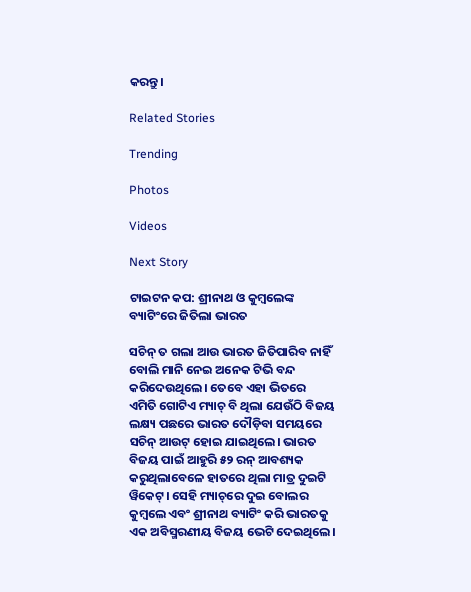କରନ୍ତୁ।

Related Stories

Trending

Photos

Videos

Next Story

ଟାଇଟନ କପ: ଶ୍ରୀନାଥ ଓ କୁମ୍ବଲେଙ୍କ ବ୍ୟାଟିଂରେ ଜିତିଲା ଭାରତ

ସଚିନ୍ ତ ଗଲା ଆଉ ଭାରତ ଜିତିପାରିବ ନାହିଁ ବୋଲି ମାନି ନେଇ ଅନେକ ଟିଭି ବନ୍ଦ କରିଦେଉଥିଲେ। ତେବେ ଏହା ଭିତରେ ଏମିତି ଗୋଟିଏ ମ୍ୟାଚ୍ ବି ଥିଲା ଯେଉଁଠି ବିଜୟ ଲକ୍ଷ୍ୟ ପଛରେ ଭାରତ ଦୌଡ଼ିବା ସମୟରେ ସଚିନ୍ ଆଉଟ୍ ହୋଇ ଯାଇଥିଲେ। ଭାରତ ବିଜୟ ପାଇଁ ଆହୁରି ୫୨ ରନ୍ ଆବଶ୍ୟକ କରୁଥିଲାବେଳେ ହାତରେ ଥିଲା ମାତ୍ର ଦୁଇଟି ୱିକେଟ୍। ସେହି ମ୍ୟାଚ୍‌ରେ ଦୁଇ ବୋଲର କୁମ୍ବଲେ ଏବଂ ଶ୍ରୀନାଥ ବ୍ୟାଟିଂ କରି ଭାରତକୁ ଏକ ଅବିସ୍ମରଣୀୟ ବିଜୟ ଭେଟି ଦେଇଥିଲେ।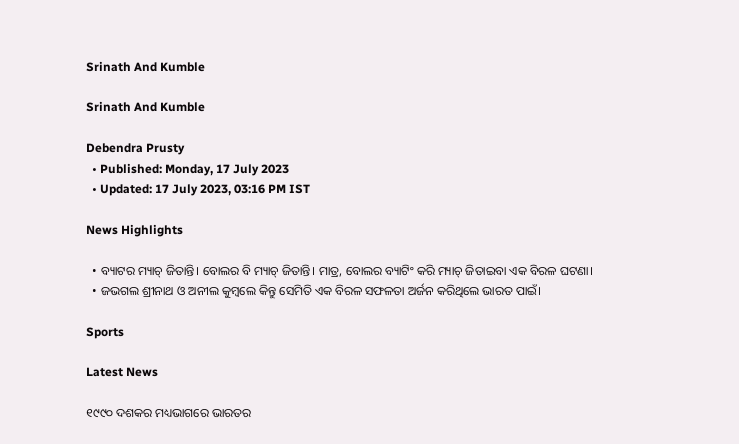Srinath And Kumble

Srinath And Kumble

Debendra Prusty
  • Published: Monday, 17 July 2023
  • Updated: 17 July 2023, 03:16 PM IST

News Highlights

  • ବ୍ୟାଟର ମ୍ୟାଚ୍‌ ଜିତାନ୍ତି। ବୋଲର ବି ମ୍ୟାଚ୍‌ ଜିତାନ୍ତି। ମାତ୍ର, ବୋଲର ବ୍ୟାଟିଂ କରି ମ୍ୟାଚ୍‌ ଜିତାଇବା ଏକ ବିରଳ ଘଟଣା।
  • ଜଭଗଲ ଶ୍ରୀନାଥ ଓ ଅନୀଲ କୁମ୍ବଲେ କିନ୍ତୁ ସେମିତି ଏକ ବିରଳ ସଫଳତା ଅର୍ଜନ କରିଥିଲେ ଭାରତ ପାଇଁ।

Sports

Latest News

୧୯୯୦ ଦଶକର ମଧ୍ୟଭାଗରେ ଭାରତର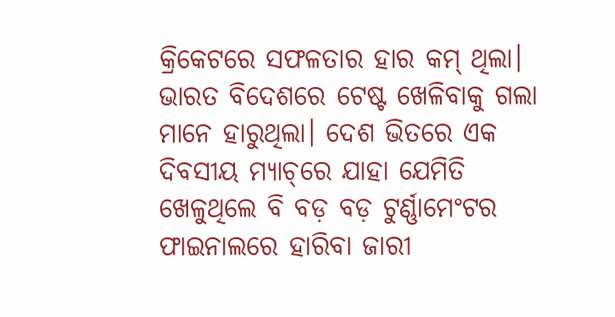କ୍ରିକେଟରେ ସଫଳତାର ହାର କମ୍ ଥିଲା। ଭାରତ ବିଦେଶରେ ଟେଷ୍ଟ ଖେଳିବାକୁ ଗଲା ମାନେ ହାରୁଥିଲା। ଦେଶ ଭିତରେ ଏକ ଦିବସୀୟ ମ୍ୟାଚ୍‌ରେ ଯାହା ଯେମିତି ଖେଳୁଥିଲେ ବି ବଡ଼ ବଡ଼ ଟୁର୍ଣ୍ଣାମେଂଟର ଫାଇନାଲରେ ହାରିବା ଜାରୀ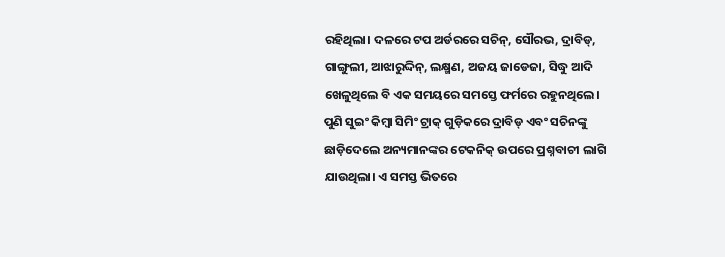ରହିଥିଲା। ଦଳରେ ଟପ ଅର୍ଡରରେ ସଚିନ୍‌, ସୌରଭ, ଦ୍ରାବିଡ୍‌, ଗାଙ୍ଗୁଲୀ, ଆଝାରୁଦ୍ଦିନ୍‌, ଲକ୍ଷ୍ମଣ, ଅଜୟ ଜାଡେଜା, ସିଦ୍ଧୁ ଆଦି ଖେଳୁଥିଲେ ବି ଏକ ସମୟରେ ସମସ୍ତେ ଫର୍ମରେ ରହୁନଥିଲେ। ପୁଣି ସୁଇଂ କିମ୍ବା ସିମିଂ ଟ୍ରାକ୍ ଗୁଡ଼ିକରେ ଦ୍ରାବିଡ୍ ଏବଂ ସଚିନଙ୍କୁ ଛାଡ଼ିଦେଲେ ଅନ୍ୟମାନଙ୍କର ଟେକନିକ୍ ଉପରେ ପ୍ରଶ୍ନବାଚୀ ଲାଗି ଯାଉଥିଲା। ଏ ସମସ୍ତ ଭିତରେ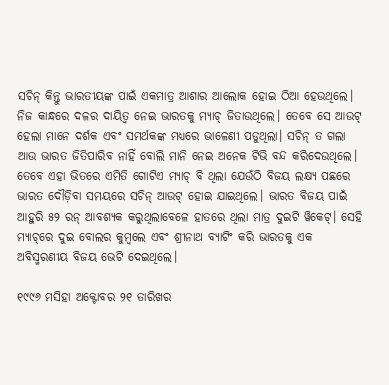ସଚିନ୍ କିନ୍ତୁ ଭାରତୀୟଙ୍କ ପାଇଁ ଏକମାତ୍ର ଆଶାର ଆଲୋକ ହୋଇ ଠିଆ ହେଉଥିଲେ। ନିଜ କାନ୍ଧରେ ଦଳର ଦାୟିତ୍ୱ ନେଇ ଭାରତକୁ ମ୍ୟାଚ୍ ଜିତାଉଥିଲେ। ତେବେ ସେ ଆଉଟ୍ ହେଲା ମାନେ ଦର୍ଶକ ଏବଂ ସମର୍ଥକଙ୍କ ମଧ୍ୟରେ ଭାଳେଣୀ ପଡୁଥିଲା। ସଚିନ୍ ତ ଗଲା ଆଉ ଭାରତ ଜିତିପାରିବ ନାହିଁ ବୋଲି ମାନି ନେଇ ଅନେକ ଟିଭି ବନ୍ଦ କରିଦେଉଥିଲେ। ତେବେ ଏହା ଭିତରେ ଏମିତି ଗୋଟିଏ ମ୍ୟାଚ୍ ବି ଥିଲା ଯେଉଁଠି ବିଜୟ ଲକ୍ଷ୍ୟ ପଛରେ ଭାରତ ଦୌଡ଼ିବା ସମୟରେ ସଚିନ୍ ଆଉଟ୍ ହୋଇ ଯାଇଥିଲେ। ଭାରତ ବିଜୟ ପାଇଁ ଆହୁରି ୫୨ ରନ୍ ଆବଶ୍ୟକ କରୁଥିଲାବେଳେ ହାତରେ ଥିଲା ମାତ୍ର ଦୁଇଟି ୱିକେଟ୍। ସେହି ମ୍ୟାଚ୍‌ରେ ଦୁଇ ବୋଲର କୁମ୍ବଲେ ଏବଂ ଶ୍ରୀନାଥ ବ୍ୟାଟିଂ କରି ଭାରତକୁ ଏକ ଅବିସ୍ମରଣୀୟ ବିଜୟ ଭେଟି ଦେଇଥିଲେ।

୧୯୯୬ ମସିହା ଅକ୍ଟୋବର ୨୧ ତାରିଖର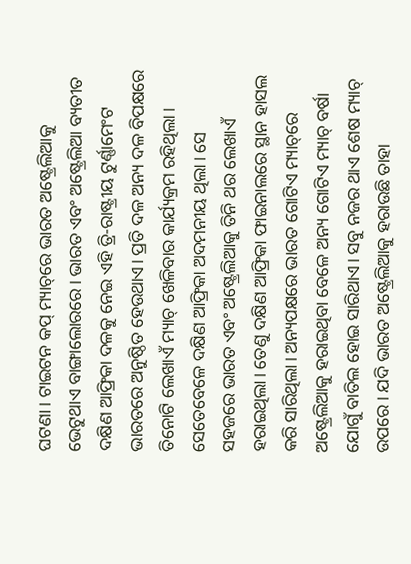ଘଟଣା। ଟାଇଟନ କପ୍ ମ୍ୟାଚ୍‌ରେ ଭାରତ ଅଷ୍ଟ୍ରେଲିଆକୁ ଭେଟୁଥାଏ ବାଙ୍ଗାଲୋରରେ। ଭାରତ ଏବଂ ଅଷ୍ଟ୍ରେଲିଆ ବ୍ୟତୀତ ଦକ୍ଷିଣ ଆଫ୍ରିକା ଦଳକୁ ନେଇ ଏହି ତ୍ରି-ରାଷ୍ଟ୍ରୀୟ ଟୁର୍ଣ୍ଣାମେଂଟ ଭାରତରେ ଅନୁଷ୍ଠିତ ହେଉଥାଏ। ପ୍ରତି ଦଳ ଅନ୍ୟ ଦଳ ବିପକ୍ଷରେ ତିନୋଟି ଲେଖାଏଁ ମ୍ୟାଚ୍ ଖେଳିବାର କାର୍ଯ୍ୟକ୍ରମ ରହିଥିଲା। ସେତେବେଳେ ଦକ୍ଷିଣ ଆଫ୍ରିକା ଅଦମନୀୟ ଥିଲା। ସେ ସହଜରେ ଭାରତ ଏବଂ ଅଷ୍ଟ୍ରେଲିଆକୁ ତିନି ଥର ଲେଖାଏଁ ହରାଇଥିଲା। ତେଣୁ ଦକ୍ଷିଣ ଆଫ୍ରିକା ଫାଇନାଲରେ ସ୍ଥାନ ହାସଲ କରି ସାରିଥିଲା। ଅନ୍ୟପକ୍ଷରେ ଭାରତ ଗୋଟିଏ ମ୍ୟାଚ୍‌ରେ ଅଷ୍ଟ୍ରେଲିଆକୁ ହରାଇଥିବା ବେଳେ ଅନ୍ୟ ଗୋଟିଏ ମ୍ୟାଚ୍ ବର୍ଷା ଯୋଗୁଁ ବାତିଲ ହୋଇ ସାରିଥାଏ। ସବୁ ନଜର ଥାଏ ଶେଷ ମ୍ୟାଚ୍ ଉପରେ। ଯଦି ଭାରତ ଅଷ୍ଟ୍ରେଲିଆକୁ ହରାଉଛି ତାହା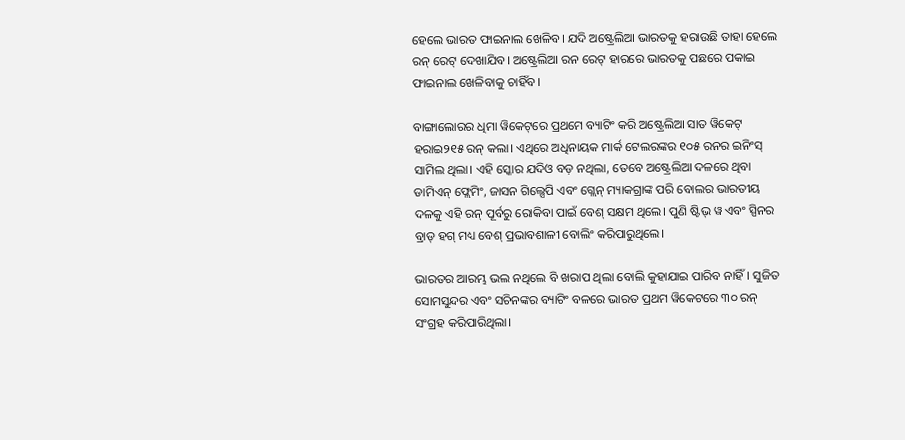ହେଲେ ଭାରତ ଫାଇନାଲ ଖେଳିବ। ଯଦି ଅଷ୍ଟ୍ରେଲିଆ ଭାରତକୁ ହରାଉଛି ତାହା ହେଲେ ରନ୍ ରେଟ୍ ଦେଖାଯିବ। ଅଷ୍ଟ୍ରେଲିଆ ରନ ରେଟ୍ ହାରରେ ଭାରତକୁ ପଛରେ ପକାଇ ଫାଇନାଲ ଖେଳିବାକୁ ଚାହିଁବ।

ବାଙ୍ଗାଲୋରର ଧିମା ୱିକେଟ୍‌ରେ ପ୍ରଥମେ ବ୍ୟାଟିଂ କରି ଅଷ୍ଟ୍ରେଲିଆ ସାତ ୱିକେଟ୍ ହରାଇ୨୧୫ ରନ୍ କଲା। ଏଥିରେ ଅଧିନାୟକ ମାର୍କ ଟେଲରଙ୍କର ୧୦୫ ରନର ଇନିଂସ୍ ସାମିଲ ଥିଲା। ଏହି ସ୍କୋର ଯଦିଓ ବଡ଼ ନଥିଲା, ତେବେ ଅଷ୍ଟ୍ରେଲିଆ ଦଳରେ ଥିବା ଡାମିଏନ୍ ଫ୍ଲେମିଂ, ଜାସନ ଗିଲ୍ସେପି ଏବଂ ଗ୍ଲେନ୍ ମ୍ୟାକଗ୍ରାଙ୍କ ପରି ବୋଲର ଭାରତୀୟ ଦଳକୁ ଏହି ରନ୍ ପୂର୍ବରୁ ରୋକିବା ପାଇଁ ବେଶ୍ ସକ୍ଷମ ଥିଲେ। ପୁଣି ଷ୍ଟିଭ୍ ୱ ଏବଂ ସ୍ପିନର ବ୍ରାଡ୍ ହଗ୍ ମଧ୍ୟ ବେଶ୍ ପ୍ରଭାବଶାଳୀ ବୋଲିଂ କରିପାରୁଥିଲେ।

ଭାରତର ଆରମ୍ଭ ଭଲ ନଥିଲେ ବି ଖରାପ ଥିଲା ବୋଲି କୁହାଯାଇ ପାରିବ ନାହିଁ। ସୁଜିତ ସୋମସୁନ୍ଦର ଏବଂ ସଚିନଙ୍କର ବ୍ୟାଟିଂ ବଳରେ ଭାରତ ପ୍ରଥମ ୱିକେଟରେ ୩୦ ରନ୍ ସଂଗ୍ରହ କରିପାରିଥିଲା।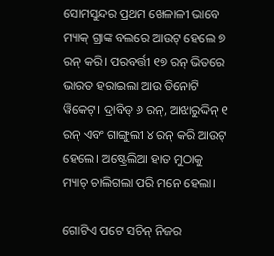ସୋମସୁନ୍ଦର ପ୍ରଥମ ଖେଳାଳୀ ଭାବେ ମ୍ୟାକ୍ ଗ୍ରାଙ୍କ ବଲରେ ଆଉଟ୍ ହେଲେ ୭ ରନ୍ କରି। ପରବର୍ତ୍ତୀ ୧୭ ରନ୍ ଭିତରେ ଭାରତ ହରାଇଲା ଆଉ ତିନୋଟି ୱିକେଟ୍। ଦ୍ରାବିଡ୍ ୬ ରନ୍‌, ଆଝାରୁଦ୍ଦିନ୍ ୧ ରନ୍ ଏବଂ ଗାଙ୍ଗୁଲୀ ୪ ରନ୍ କରି ଆଉଟ୍ ହେଲେ। ଅଷ୍ଟ୍ରେଲିଆ ହାତ ମୁଠାକୁ ମ୍ୟାଚ୍ ଚାଲିଗଲା ପରି ମନେ ହେଲା।

ଗୋଟିଏ ପଟେ ସଚିନ୍ ନିଜର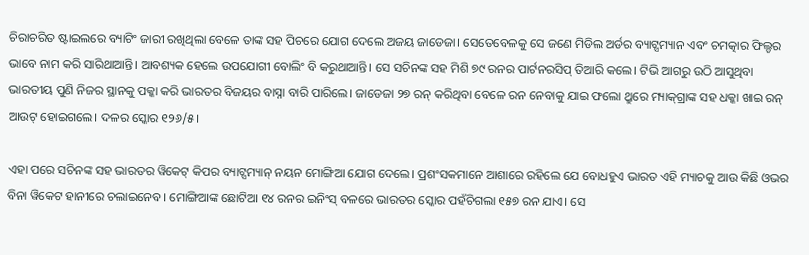ଚିରାଚରିତ ଷ୍ଟାଇଲରେ ବ୍ୟାଟିଂ ଜାରୀ ରଖିଥିଲା ବେଳେ ତାଙ୍କ ସହ ପିଚରେ ଯୋଗ ଦେଲେ ଅଜୟ ଜାଡେଜା। ସେତେବେଳକୁ ସେ ଜଣେ ମିଡିଲ ଅର୍ଡର ବ୍ୟାଟ୍ସମ୍ୟାନ ଏବଂ ଚମତ୍କାର ଫିଲ୍ଡର ଭାବେ ନାମ କରି ସାରିଥାଆନ୍ତି। ଆବଶ୍ୟକ ହେଲେ ଉପଯୋଗୀ ବୋଲିଂ ବି କରୁଥାଆନ୍ତି। ସେ ସଚିନଙ୍କ ସହ ମିଶି ୭୯ ରନର ପାର୍ଟନରସିପ୍ ତିଆରି କଲେ। ଟିଭି ଆଗରୁ ଉଠି ଆସୁଥିବା ଭାରତୀୟ ପୁଣି ନିଜର ସ୍ଥାନକୁ ପକ୍କା କରି ଭାରତର ବିଜୟର ବାସ୍ନା ବାରି ପାରିଲେ। ଜାଡେଜା ୨୭ ରନ୍ କରିଥିବା ବେଳେ ରନ ନେବାକୁ ଯାଇ ଫଲୋ ଥ୍ରୁରେ ମ୍ୟାକ୍‌ଗ୍ରାଙ୍କ ସହ ଧକ୍କା ଖାଇ ରନ୍ ଆଉଟ୍ ହୋଇଗଲେ। ଦଳର ସ୍କୋର ୧୨୬/୫।

ଏହା ପରେ ସଚିନଙ୍କ ସହ ଭାରତର ୱିକେଟ୍ କିପର ବ୍ୟାଟ୍ସମ୍ୟାନ୍ ନୟନ ମୋଙ୍ଗିଆ ଯୋଗ ଦେଲେ। ପ୍ରଶଂସକମାନେ ଆଶାରେ ରହିଲେ ଯେ ବୋଧହୁଏ ଭାରତ ଏହି ମ୍ୟାଚକୁ ଆଉ କିଛି ଓଭର ବିନା ୱିକେଟ ହାନୀରେ ଚଲାଇନେବ। ମୋଙ୍ଗିଆଙ୍କ ଛୋଟିଆ ୧୪ ରନର ଇନିଂସ୍ ବଳରେ ଭାରତର ସ୍କୋର ପହଁଚିଗଲା ୧୫୭ ରନ ଯାଏ। ସେ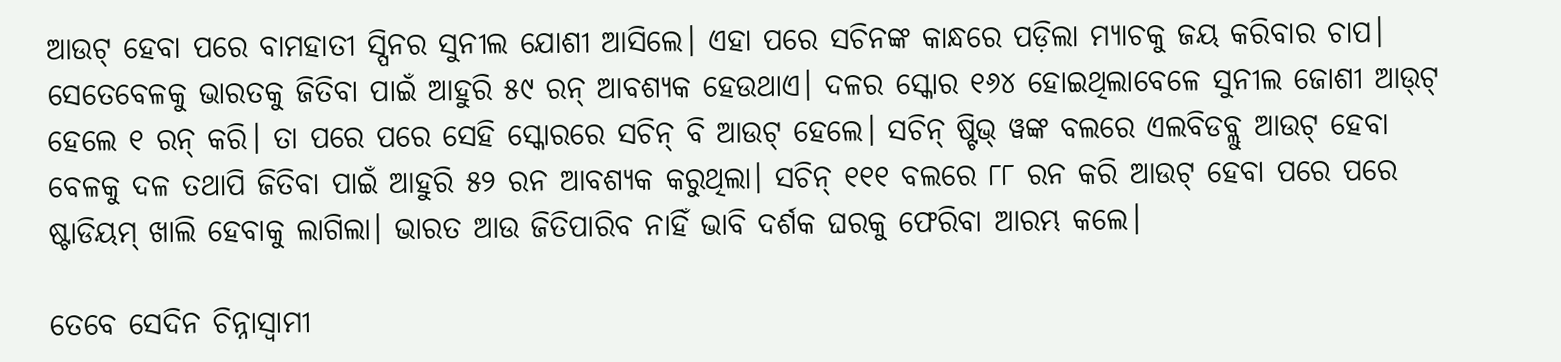ଆଉଟ୍ ହେବା ପରେ ବାମହାତୀ ସ୍ପିନର ସୁନୀଲ ଯୋଶୀ ଆସିଲେ। ଏହା ପରେ ସଚିନଙ୍କ କାନ୍ଧରେ ପଡ଼ିଲା ମ୍ୟାଚକୁ ଜୟ କରିବାର ଚାପ। ସେତେବେଳକୁ ଭାରତକୁ ଜିତିବା ପାଇଁ ଆହୁରି ୫୯ ରନ୍ ଆବଶ୍ୟକ ହେଉଥାଏ। ଦଳର ସ୍କୋର ୧୬୪ ହୋଇଥିଲାବେଳେ ସୁନୀଲ ଜୋଶୀ ଆଉ୍‌ଟ୍ ହେଲେ ୧ ରନ୍ କରି। ତା ପରେ ପରେ ସେହି ସ୍କୋରରେ ସଚିନ୍ ବି ଆଉଟ୍ ହେଲେ। ସଚିନ୍ ଷ୍ଟିଭ୍ ୱଙ୍କ ବଲରେ ଏଲବିଡବ୍ଲୁ ଆଉଟ୍ ହେବା ବେଳକୁ ଦଳ ତଥାପି ଜିତିବା ପାଇଁ ଆହୁରି ୫୨ ରନ ଆବଶ୍ୟକ କରୁଥିଲା। ସଚିନ୍ ୧୧୧ ବଲରେ ୮୮ ରନ କରି ଆଉଟ୍ ହେବା ପରେ ପରେ ଷ୍ଟାଡିୟମ୍ ଖାଲି ହେବାକୁ ଲାଗିଲା। ଭାରତ ଆଉ ଜିତିପାରିବ ନାହିଁ ଭାବି ଦର୍ଶକ ଘରକୁ ଫେରିବା ଆରମ୍ଭ କଲେ।

ତେବେ ସେଦିନ ଚିନ୍ନାସ୍ୱାମୀ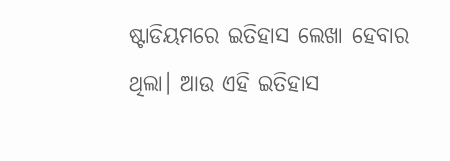ଷ୍ଟାଡିୟମରେ ଇତିହାସ ଲେଖା ହେବାର ଥିଲା। ଆଉ ଏହି ଇତିହାସ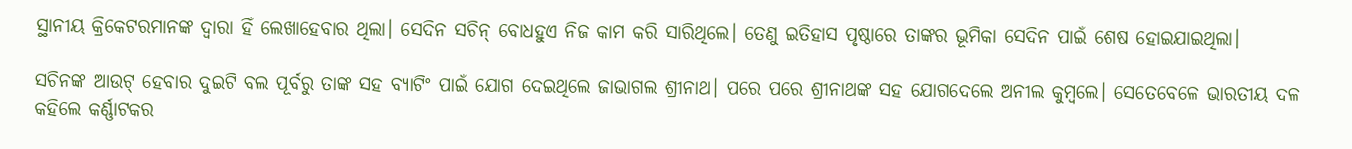ସ୍ଥାନୀୟ କ୍ରିକେଟରମାନଙ୍କ ଦ୍ୱାରା ହିଁ ଲେଖାହେବାର ଥିଲା। ସେଦିନ ସଚିନ୍ ବୋଧହୁଏ ନିଜ କାମ କରି ସାରିଥିଲେ। ତେଣୁ ଇତିହାସ ପୃଷ୍ଠାରେ ତାଙ୍କର ଭୂମିକା ସେଦିନ ପାଇଁ ଶେଷ ହୋଇଯାଇଥିଲା।

ସଚିନଙ୍କ ଆଉଟ୍ ହେବାର ଦୁଇଟି ବଲ ପୂର୍ବରୁ ତାଙ୍କ ସହ ବ୍ୟାଟିଂ ପାଇଁ ଯୋଗ ଦେଇଥିଲେ ଜାଭାଗଲ ଶ୍ରୀନାଥ। ପରେ ପରେ ଶ୍ରୀନାଥଙ୍କ ସହ ଯୋଗଦେଲେ ଅନୀଲ କୁମ୍ବଲେ। ସେତେବେଳେ ଭାରତୀୟ ଦଳ କହିଲେ କର୍ଣ୍ଣାଟକର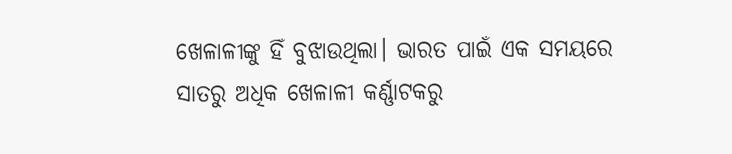ଖେଳାଳୀଙ୍କୁ ହିଁ ବୁଝାଉଥିଲା। ଭାରତ ପାଇଁ ଏକ ସମୟରେ ସାତରୁ ଅଧିକ ଖେଳାଳୀ କର୍ଣ୍ଣାଟକରୁ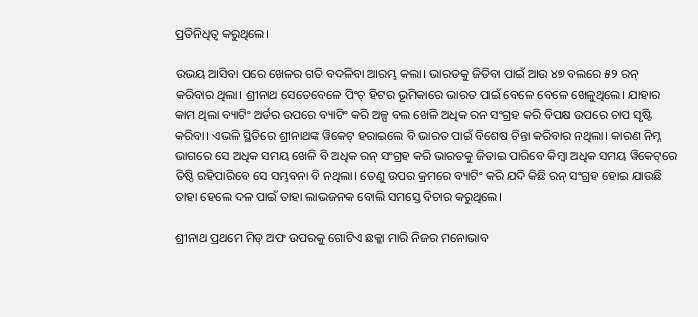ପ୍ରତିନିଧିତ୍ୱ କରୁଥିଲେ।

ଉଭୟ ଆସିବା ପରେ ଖେଳର ଗତି ବଦଳିବା ଆରମ୍ଭ କଲା। ଭାରତକୁ ଜିତିବା ପାଇଁ ଆଉ ୪୭ ବଲରେ ୫୨ ରନ୍ କରିବାର ଥିଲା। ଶ୍ରୀନାଥ ସେତେବେଳେ ପିଂଚ୍ ହିଟର ଭୂମିକାରେ ଭାରତ ପାଇଁ ବେଳେ ବେଳେ ଖେଳୁଥିଲେ। ଯାହାର କାମ ଥିଲା ବ୍ୟାଟିଂ ଅର୍ଡର ଉପରେ ବ୍ୟାଟିଂ କରି ଅଳ୍ପ ବଲ ଖେଳି ଅଧିକ ରନ ସଂଗ୍ରହ କରି ବିପକ୍ଷ ଉପରେ ଚାପ ସୃଷ୍ଟି କରିବା। ଏଭଳି ସ୍ଥିତିରେ ଶ୍ରୀନାଥଙ୍କ ୱିକେଟ୍ ହରାଇଲେ ବି ଭାରତ ପାଇଁ ବିଶେଷ ଚିନ୍ତା କରିବାର ନଥିଲା। କାରଣ ନିମ୍ନ ଭାଗରେ ସେ ଅଧିକ ସମୟ ଖେଳି ବି ଅଧିକ ରନ୍ ସଂଗ୍ରହ କରି ଭାରତକୁ ଜିତାଇ ପାରିବେ କିମ୍ବା ଅଧିକ ସମୟ ୱିକେଟ୍‌ରେ ତିଷ୍ଠି ରହିପାରିବେ ସେ ସମ୍ଭବନା ବି ନଥିଲା। ତେଣୁ ଉପର କ୍ରମରେ ବ୍ୟାଟିଂ କରି ଯଦି କିଛି ରନ୍ ସଂଗ୍ରହ ହୋଇ ଯାଉଛି ତାହା ହେଲେ ଦଳ ପାଇଁ ତାହା ଲାଭଜନକ ବୋଲି ସମସ୍ତେ ବିଚାର କରୁଥିଲେ।

ଶ୍ରୀନାଥ ପ୍ରଥମେ ମିଡ୍ ଅଫ ଉପରକୁ ଗୋଟିଏ ଛକ୍କା ମାରି ନିଜର ମନୋଭାବ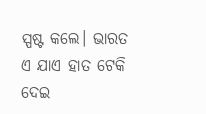ସ୍ପଷ୍ଟ କଲେ। ଭାରତ ଏ ଯାଏ ହାତ ଟେକି ଦେଇ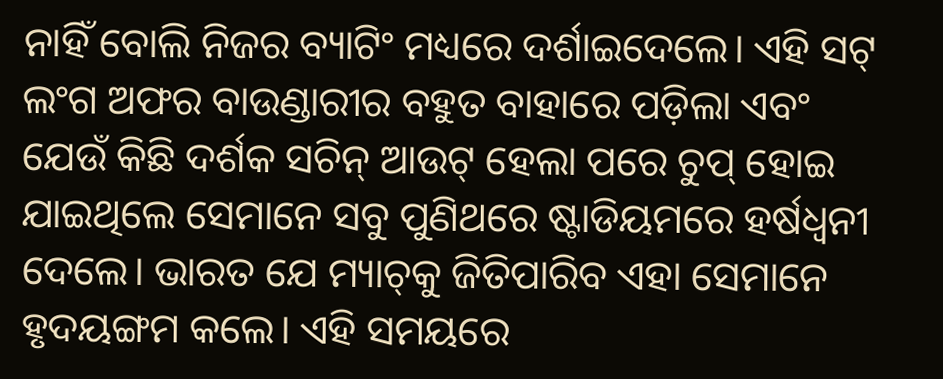ନାହିଁ ବୋଲି ନିଜର ବ୍ୟାଟିଂ ମଧ୍ୟରେ ଦର୍ଶାଇଦେଲେ। ଏହି ସଟ୍ ଲଂଗ ଅଫର ବାଉଣ୍ଡାରୀର ବହୁତ ବାହାରେ ପଡ଼ିଲା ଏବଂ ଯେଉଁ କିଛି ଦର୍ଶକ ସଚିନ୍ ଆଉଟ୍ ହେଲା ପରେ ଚୁପ୍ ହୋଇ ଯାଇଥିଲେ ସେମାନେ ସବୁ ପୁଣିଥରେ ଷ୍ଟାଡିୟମରେ ହର୍ଷଧ୍ୱନୀ ଦେଲେ। ଭାରତ ଯେ ମ୍ୟାଚ୍‌କୁ ଜିତିପାରିବ ଏହା ସେମାନେ ହୃଦୟଙ୍ଗମ କଲେ। ଏହି ସମୟରେ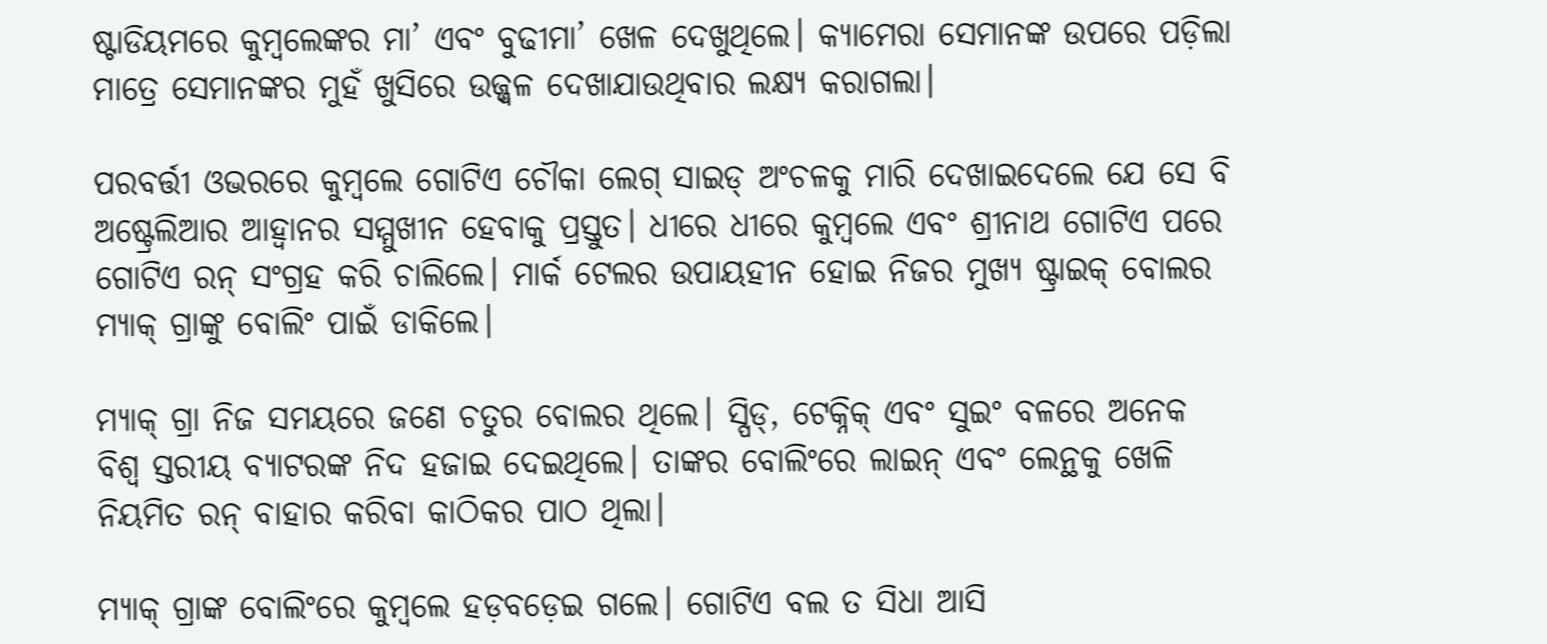ଷ୍ଟାଡିୟମରେ କୁମ୍ବଲେଙ୍କର ମା’ ଏବଂ ବୁଢୀମା’ ଖେଳ ଦେଖୁଥିଲେ। କ୍ୟାମେରା ସେମାନଙ୍କ ଉପରେ ପଡ଼ିଲା ମାତ୍ରେ ସେମାନଙ୍କର ମୁହଁ ଖୁସିରେ ଉଜ୍ଜ୍ୱଳ ଦେଖାଯାଉଥିବାର ଲକ୍ଷ୍ୟ କରାଗଲା।

ପରବର୍ତ୍ତୀ ଓଭରରେ କୁମ୍ବଲେ ଗୋଟିଏ ଚୌକା ଲେଗ୍ ସାଇଡ୍ ଅଂଚଳକୁ ମାରି ଦେଖାଇଦେଲେ ଯେ ସେ ବି ଅଷ୍ଟ୍ରେଲିଆର ଆହ୍ୱାନର ସମ୍ମୁଖୀନ ହେବାକୁ ପ୍ରସ୍ତୁତ। ଧୀରେ ଧୀରେ କୁମ୍ବଲେ ଏବଂ ଶ୍ରୀନାଥ ଗୋଟିଏ ପରେ ଗୋଟିଏ ରନ୍ ସଂଗ୍ରହ କରି ଚାଲିଲେ। ମାର୍କ ଟେଲର ଉପାୟହୀନ ହୋଇ ନିଜର ମୁଖ୍ୟ ଷ୍ଟ୍ରାଇକ୍ ବୋଲର ମ୍ୟାକ୍ ଗ୍ରାଙ୍କୁ ବୋଲିଂ ପାଇଁ ଡାକିଲେ।

ମ୍ୟାକ୍ ଗ୍ରା ନିଜ ସମୟରେ ଜଣେ ଚତୁର ବୋଲର ଥିଲେ। ସ୍ପିଡ୍‌, ଟେକ୍ନିକ୍ ଏବଂ ସୁଇଂ ବଳରେ ଅନେକ ବିଶ୍ୱ ସ୍ତରୀୟ ବ୍ୟାଟରଙ୍କ ନିଦ ହଜାଇ ଦେଇଥିଲେ। ତାଙ୍କର ବୋଲିଂରେ ଲାଇନ୍ ଏବଂ ଲେନ୍ଥକୁ ଖେଳି ନିୟମିତ ରନ୍ ବାହାର କରିବା କାଠିକର ପାଠ ଥିଲା।

ମ୍ୟାକ୍ ଗ୍ରାଙ୍କ ବୋଲିଂରେ କୁମ୍ବଲେ ହଡ଼ବଡ଼େଇ ଗଲେ। ଗୋଟିଏ ବଲ ତ ସିଧା ଆସି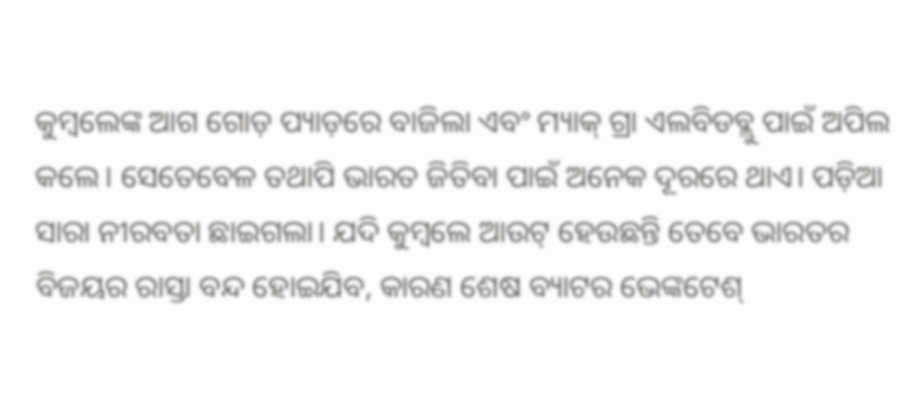କୁମ୍ବଲେଙ୍କ ଆଗ ଗୋଡ଼ ପ୍ୟାଡ଼ରେ ବାଜିଲା ଏବଂ ମ୍ୟାକ୍ ଗ୍ରା ଏଲବିଡବ୍ଲୁ ପାଇଁ ଅପିଲ କଲେ। ସେତେବେଳ ତଥାପି ଭାରତ ଜିତିବା ପାଇଁ ଅନେକ ଦୂରରେ ଥାଏ। ପଡ଼ିଆ ସାରା ନୀରବତା ଛାଇଗଲା। ଯଦି କୁମ୍ବଲେ ଆଉଟ୍ ହେଉଛନ୍ତି ତେବେ ଭାରତର ବିଜୟର ରାସ୍ତା ବନ୍ଦ ହୋଇଯିବ, କାରଣ ଶେଷ ବ୍ୟାଟର ଭେଙ୍କଟେଶ୍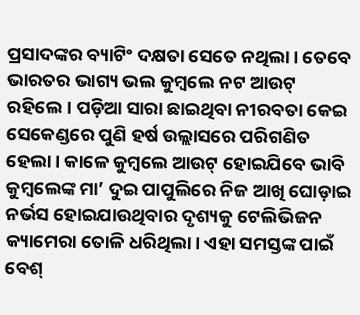ପ୍ରସାଦଙ୍କର ବ୍ୟାଟିଂ ଦକ୍ଷତା ସେତେ ନଥିଲା। ତେବେ ଭାରତର ଭାଗ୍ୟ ଭଲ କୁମ୍ବଲେ ନଟ ଆଉଟ୍ ରହିଲେ। ପଡ଼ିଆ ସାରା ଛାଇଥିବା ନୀରବତା କେଇ ସେକେଣ୍ଡରେ ପୁଣି ହର୍ଷ ଉଲ୍ଲାସରେ ପରିଗଣିତ ହେଲା। କାଳେ କୁମ୍ବଲେ ଆଉଟ୍ ହୋଇଯିବେ ଭାବି କୁମ୍ବଲେଙ୍କ ମା’ ଦୁଇ ପାପୁଲିରେ ନିଜ ଆଖି ଘୋଡ଼ାଇ ନର୍ଭସ ହୋଇଯାଉଥିବାର ଦୃଶ୍ୟକୁ ଟେଲିଭିଜନ କ୍ୟାମେରା ତୋଳି ଧରିଥିଲା। ଏହା ସମସ୍ତଙ୍କ ପାଇଁ ବେଶ୍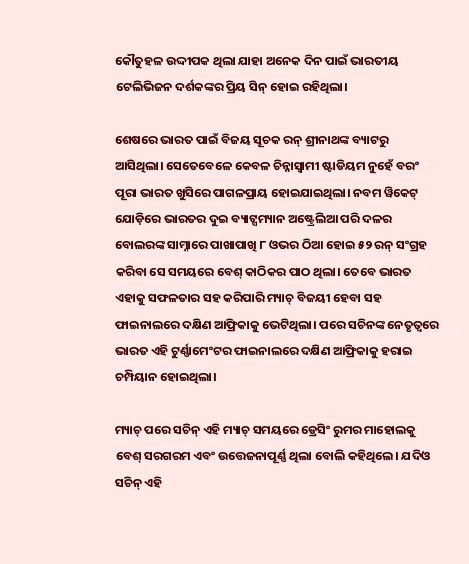କୌତୁହଳ ଉଦ୍ଦୀପକ ଥିଲା ଯାହା ଅନେକ ଦିନ ପାଇଁ ଭାରତୀୟ ଟେଲିଭିଜନ ଦର୍ଶକଙ୍କର ପ୍ରିୟ ସିନ୍‌ ହୋଇ ରହିଥିଲା।

ଶେଷରେ ଭାରତ ପାଇଁ ବିଜୟ ସୂଚକ ରନ୍ ଶ୍ରୀନାଥଙ୍କ ବ୍ୟାଟରୁ ଆସିଥିଲା। ସେତେବେଳେ କେବଳ ଚିନ୍ନାସ୍ୱାମୀ ଷ୍ଟାଡିୟମ ନୁହେଁ ବରଂ ପୂରା ଭାରତ ଖୁସିରେ ପାଗଳପ୍ରାୟ ହୋଇଯାଇଥିଲା। ନବମ ୱିକେଟ୍ ଯୋଡ଼ିରେ ଭାରତର ଦୁଇ ବ୍ୟାଟ୍ସମ୍ୟାନ ଅଷ୍ଟ୍ରେଲିଆ ପରି ଦଳର ବୋଲରଙ୍କ ସାମ୍ନାରେ ପାଖାପାଖି ୮ ଓଭର ଠିଆ ହୋଇ ୫୨ ରନ୍ ସଂଗ୍ରହ କରିବା ସେ ସମୟରେ ବେଶ୍ କାଠିକର ପାଠ ଥିଲା। ତେବେ ଭାରତ ଏହାକୁ ସଫଳତାର ସହ କରିପାରି ମ୍ୟାଚ୍ ବିଜୟୀ ହେବା ସହ ଫାଇନାଲରେ ଦକ୍ଷିଣ ଆଫ୍ରିକାକୁ ଭେଟିଥିଲା। ପରେ ସଚିନଙ୍କ ନେତୃତ୍ୱରେ ଭାରତ ଏହି ଟୁର୍ଣ୍ଣାମେଂଟର ଫାଇନାଲରେ ଦକ୍ଷିଣ ଆଫ୍ରିକାକୁ ହରାଇ ଚମ୍ପିୟାନ ହୋଇଥିଲା।

ମ୍ୟାଚ୍ ପରେ ସଚିନ୍ ଏହି ମ୍ୟାଚ୍ ସମୟରେ ଡ୍ରେସିଂ ରୁମର ମାହୋଲକୁ ବେଶ୍ ସରଗରମ ଏବଂ ଉତ୍ତେଜନାପୂର୍ଣ୍ଣ ଥିଲା ବୋଲି କହିଥିଲେ। ଯଦିଓ ସଚିନ୍ ଏହି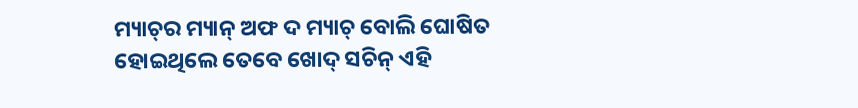ମ୍ୟାଚ୍‌ର ମ୍ୟାନ୍ ଅଫ ଦ ମ୍ୟାଚ୍ ବୋଲି ଘୋଷିତ ହୋଇଥିଲେ ତେବେ ଖୋଦ୍ ସଚିନ୍‌ ଏହି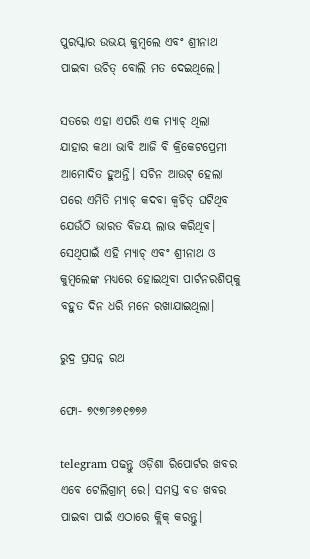ପୁରସ୍କାର ଉଭୟ କୁମ୍ବଲେ ଏବଂ ଶ୍ରୀନାଥ ପାଇବା ଉଚିତ୍ ବୋଲି ମତ ଦେଇଥିଲେ।

ସତରେ ଏହା ଏପରି ଏକ ମ୍ୟାଚ୍ ଥିଲା ଯାହାର କଥା ଭାବି ଆଜି ବି କ୍ରିକେଟପ୍ରେମୀ ଆମୋଦିତ ହୁଅନ୍ତି। ସଚିନ ଆଉଟ୍ ହେଲା ପରେ ଏମିତି ମ୍ୟାଚ୍ କଦବା କ୍ୱଚିତ୍ ଘଟିଥିବ ଯେଉଁଠି ଭାରତ ବିଜୟ ଲାଭ କରିଥିବ। ସେଥିପାଇଁ ଏହି ମ୍ୟାଚ୍ ଏବଂ ଶ୍ରୀନାଥ ଓ କୁମ୍ବଲେଙ୍କ ମଧ୍ୟରେ ହୋଇଥିବା ପାର୍ଟନରଶିପ୍‌କୁ ବହୁତ ଦିନ ଧରି ମନେ ରଖାଯାଇଥିଲା।

ରୁଦ୍ର ପ୍ରସନ୍ନ ରଥ

ଫୋ- ୭୯୭୮୬୭୧୭୭୬

telegram ପଢନ୍ତୁ ଓଡ଼ିଶା ରିପୋର୍ଟର ଖବର ଏବେ ଟେଲିଗ୍ରାମ୍ ରେ। ସମସ୍ତ ବଡ ଖବର ପାଇବା ପାଇଁ ଏଠାରେ କ୍ଲିକ୍ କରନ୍ତୁ।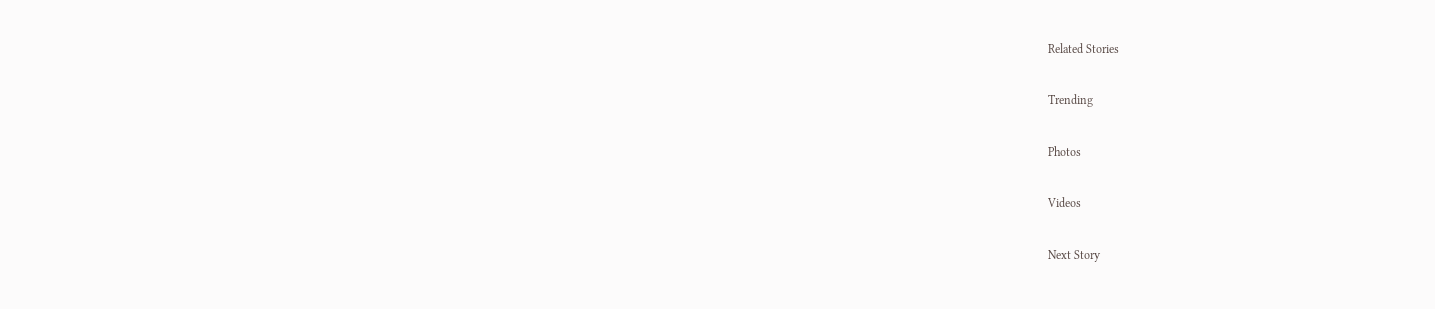Related Stories

Trending

Photos

Videos

Next Story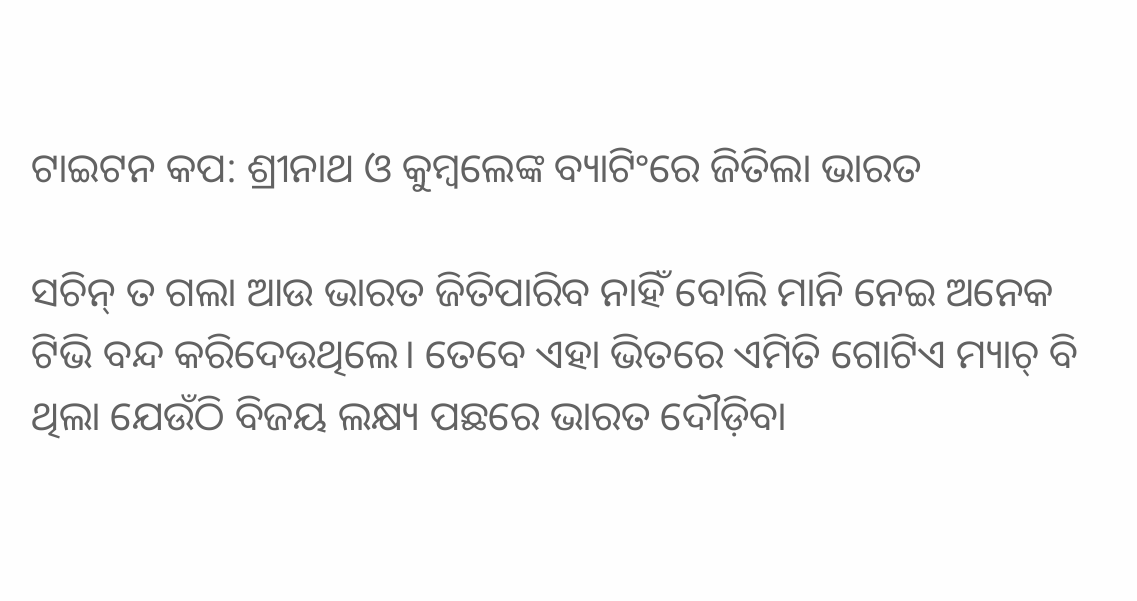ଟାଇଟନ କପ: ଶ୍ରୀନାଥ ଓ କୁମ୍ବଲେଙ୍କ ବ୍ୟାଟିଂରେ ଜିତିଲା ଭାରତ

ସଚିନ୍ ତ ଗଲା ଆଉ ଭାରତ ଜିତିପାରିବ ନାହିଁ ବୋଲି ମାନି ନେଇ ଅନେକ ଟିଭି ବନ୍ଦ କରିଦେଉଥିଲେ। ତେବେ ଏହା ଭିତରେ ଏମିତି ଗୋଟିଏ ମ୍ୟାଚ୍ ବି ଥିଲା ଯେଉଁଠି ବିଜୟ ଲକ୍ଷ୍ୟ ପଛରେ ଭାରତ ଦୌଡ଼ିବା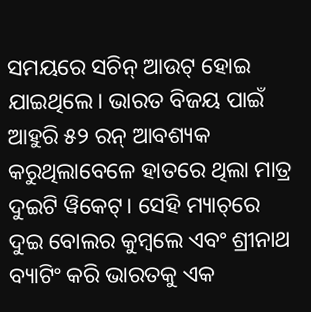ସମୟରେ ସଚିନ୍ ଆଉଟ୍ ହୋଇ ଯାଇଥିଲେ। ଭାରତ ବିଜୟ ପାଇଁ ଆହୁରି ୫୨ ରନ୍ ଆବଶ୍ୟକ କରୁଥିଲାବେଳେ ହାତରେ ଥିଲା ମାତ୍ର ଦୁଇଟି ୱିକେଟ୍। ସେହି ମ୍ୟାଚ୍‌ରେ ଦୁଇ ବୋଲର କୁମ୍ବଲେ ଏବଂ ଶ୍ରୀନାଥ ବ୍ୟାଟିଂ କରି ଭାରତକୁ ଏକ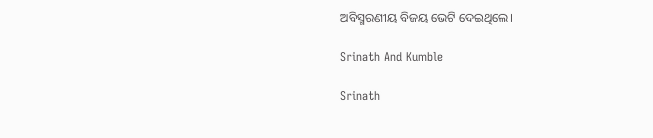ଅବିସ୍ମରଣୀୟ ବିଜୟ ଭେଟି ଦେଇଥିଲେ।

Srinath And Kumble

Srinath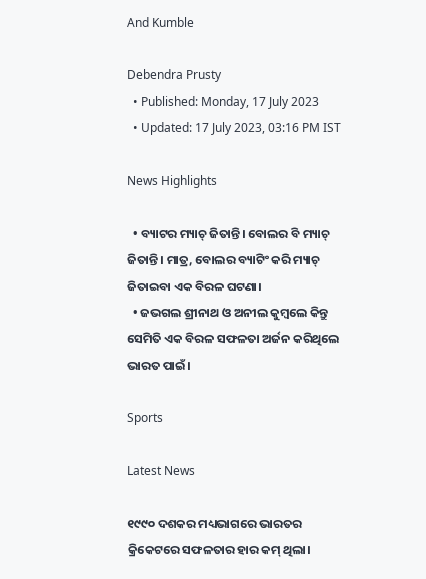And Kumble

Debendra Prusty
  • Published: Monday, 17 July 2023
  • Updated: 17 July 2023, 03:16 PM IST

News Highlights

  • ବ୍ୟାଟର ମ୍ୟାଚ୍‌ ଜିତାନ୍ତି। ବୋଲର ବି ମ୍ୟାଚ୍‌ ଜିତାନ୍ତି। ମାତ୍ର, ବୋଲର ବ୍ୟାଟିଂ କରି ମ୍ୟାଚ୍‌ ଜିତାଇବା ଏକ ବିରଳ ଘଟଣା।
  • ଜଭଗଲ ଶ୍ରୀନାଥ ଓ ଅନୀଲ କୁମ୍ବଲେ କିନ୍ତୁ ସେମିତି ଏକ ବିରଳ ସଫଳତା ଅର୍ଜନ କରିଥିଲେ ଭାରତ ପାଇଁ।

Sports

Latest News

୧୯୯୦ ଦଶକର ମଧ୍ୟଭାଗରେ ଭାରତର କ୍ରିକେଟରେ ସଫଳତାର ହାର କମ୍ ଥିଲା।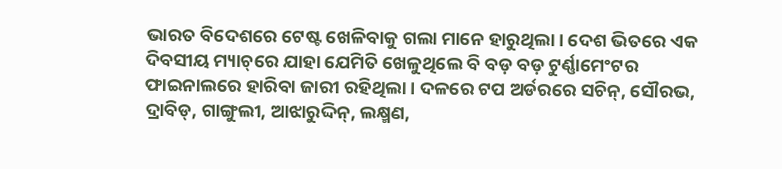ଭାରତ ବିଦେଶରେ ଟେଷ୍ଟ ଖେଳିବାକୁ ଗଲା ମାନେ ହାରୁଥିଲା। ଦେଶ ଭିତରେ ଏକ ଦିବସୀୟ ମ୍ୟାଚ୍‌ରେ ଯାହା ଯେମିତି ଖେଳୁଥିଲେ ବି ବଡ଼ ବଡ଼ ଟୁର୍ଣ୍ଣାମେଂଟର ଫାଇନାଲରେ ହାରିବା ଜାରୀ ରହିଥିଲା। ଦଳରେ ଟପ ଅର୍ଡରରେ ସଚିନ୍‌, ସୌରଭ, ଦ୍ରାବିଡ୍‌, ଗାଙ୍ଗୁଲୀ, ଆଝାରୁଦ୍ଦିନ୍‌, ଲକ୍ଷ୍ମଣ,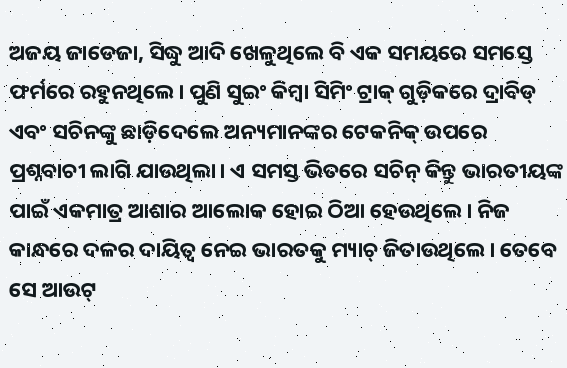ଅଜୟ ଜାଡେଜା, ସିଦ୍ଧୁ ଆଦି ଖେଳୁଥିଲେ ବି ଏକ ସମୟରେ ସମସ୍ତେ ଫର୍ମରେ ରହୁନଥିଲେ। ପୁଣି ସୁଇଂ କିମ୍ବା ସିମିଂ ଟ୍ରାକ୍ ଗୁଡ଼ିକରେ ଦ୍ରାବିଡ୍ ଏବଂ ସଚିନଙ୍କୁ ଛାଡ଼ିଦେଲେ ଅନ୍ୟମାନଙ୍କର ଟେକନିକ୍ ଉପରେ ପ୍ରଶ୍ନବାଚୀ ଲାଗି ଯାଉଥିଲା। ଏ ସମସ୍ତ ଭିତରେ ସଚିନ୍ କିନ୍ତୁ ଭାରତୀୟଙ୍କ ପାଇଁ ଏକମାତ୍ର ଆଶାର ଆଲୋକ ହୋଇ ଠିଆ ହେଉଥିଲେ। ନିଜ କାନ୍ଧରେ ଦଳର ଦାୟିତ୍ୱ ନେଇ ଭାରତକୁ ମ୍ୟାଚ୍ ଜିତାଉଥିଲେ। ତେବେ ସେ ଆଉଟ୍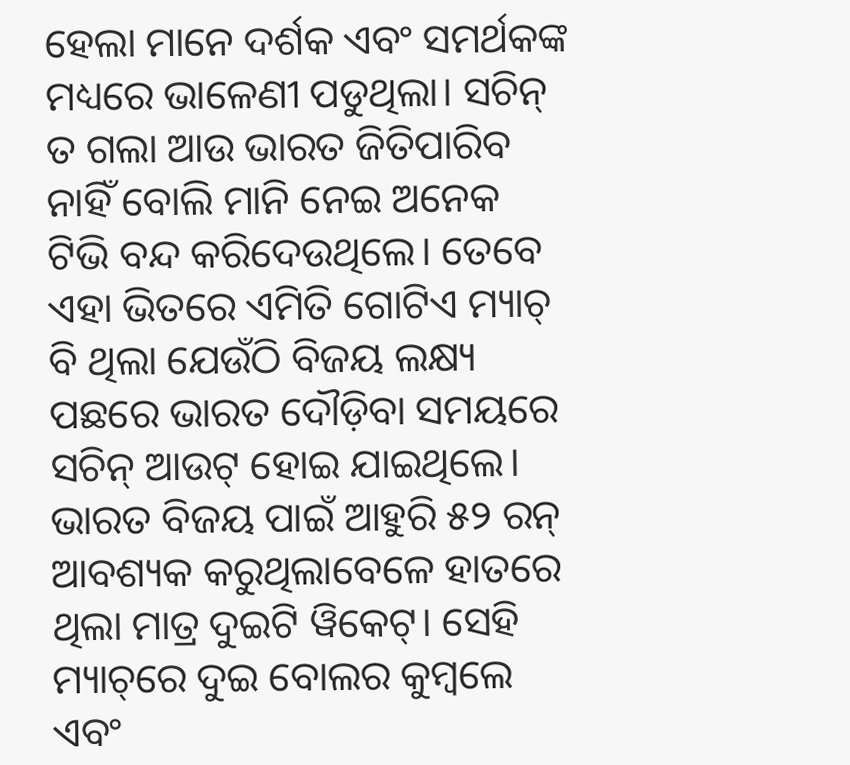ହେଲା ମାନେ ଦର୍ଶକ ଏବଂ ସମର୍ଥକଙ୍କ ମଧ୍ୟରେ ଭାଳେଣୀ ପଡୁଥିଲା। ସଚିନ୍ ତ ଗଲା ଆଉ ଭାରତ ଜିତିପାରିବ ନାହିଁ ବୋଲି ମାନି ନେଇ ଅନେକ ଟିଭି ବନ୍ଦ କରିଦେଉଥିଲେ। ତେବେ ଏହା ଭିତରେ ଏମିତି ଗୋଟିଏ ମ୍ୟାଚ୍ ବି ଥିଲା ଯେଉଁଠି ବିଜୟ ଲକ୍ଷ୍ୟ ପଛରେ ଭାରତ ଦୌଡ଼ିବା ସମୟରେ ସଚିନ୍ ଆଉଟ୍ ହୋଇ ଯାଇଥିଲେ। ଭାରତ ବିଜୟ ପାଇଁ ଆହୁରି ୫୨ ରନ୍ ଆବଶ୍ୟକ କରୁଥିଲାବେଳେ ହାତରେ ଥିଲା ମାତ୍ର ଦୁଇଟି ୱିକେଟ୍। ସେହି ମ୍ୟାଚ୍‌ରେ ଦୁଇ ବୋଲର କୁମ୍ବଲେ ଏବଂ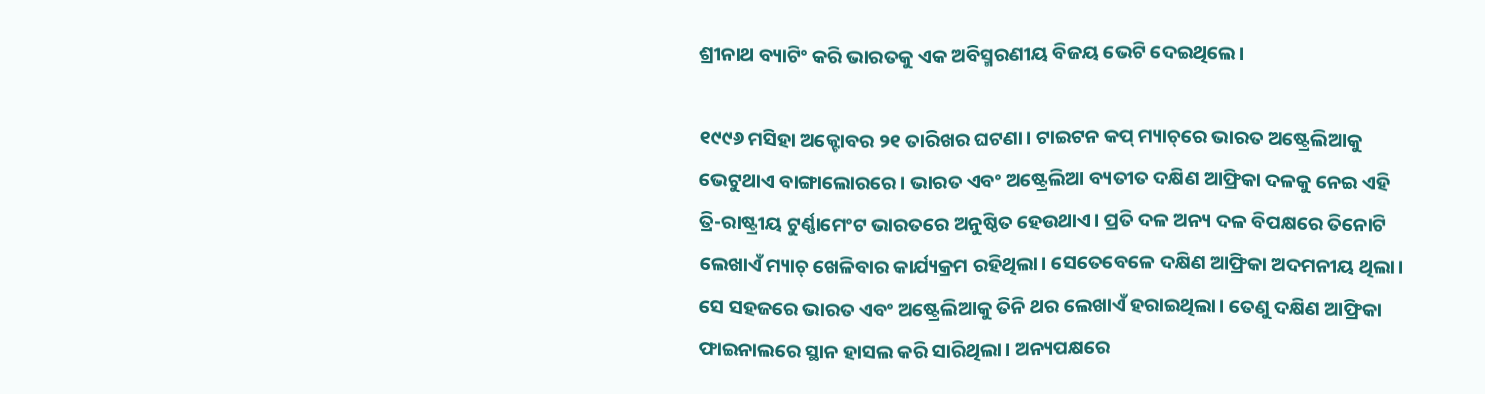ଶ୍ରୀନାଥ ବ୍ୟାଟିଂ କରି ଭାରତକୁ ଏକ ଅବିସ୍ମରଣୀୟ ବିଜୟ ଭେଟି ଦେଇଥିଲେ।

୧୯୯୬ ମସିହା ଅକ୍ଟୋବର ୨୧ ତାରିଖର ଘଟଣା। ଟାଇଟନ କପ୍ ମ୍ୟାଚ୍‌ରେ ଭାରତ ଅଷ୍ଟ୍ରେଲିଆକୁ ଭେଟୁଥାଏ ବାଙ୍ଗାଲୋରରେ। ଭାରତ ଏବଂ ଅଷ୍ଟ୍ରେଲିଆ ବ୍ୟତୀତ ଦକ୍ଷିଣ ଆଫ୍ରିକା ଦଳକୁ ନେଇ ଏହି ତ୍ରି-ରାଷ୍ଟ୍ରୀୟ ଟୁର୍ଣ୍ଣାମେଂଟ ଭାରତରେ ଅନୁଷ୍ଠିତ ହେଉଥାଏ। ପ୍ରତି ଦଳ ଅନ୍ୟ ଦଳ ବିପକ୍ଷରେ ତିନୋଟି ଲେଖାଏଁ ମ୍ୟାଚ୍ ଖେଳିବାର କାର୍ଯ୍ୟକ୍ରମ ରହିଥିଲା। ସେତେବେଳେ ଦକ୍ଷିଣ ଆଫ୍ରିକା ଅଦମନୀୟ ଥିଲା। ସେ ସହଜରେ ଭାରତ ଏବଂ ଅଷ୍ଟ୍ରେଲିଆକୁ ତିନି ଥର ଲେଖାଏଁ ହରାଇଥିଲା। ତେଣୁ ଦକ୍ଷିଣ ଆଫ୍ରିକା ଫାଇନାଲରେ ସ୍ଥାନ ହାସଲ କରି ସାରିଥିଲା। ଅନ୍ୟପକ୍ଷରେ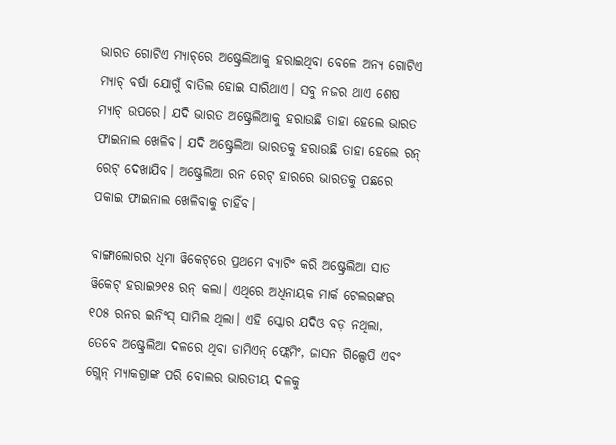ଭାରତ ଗୋଟିଏ ମ୍ୟାଚ୍‌ରେ ଅଷ୍ଟ୍ରେଲିଆକୁ ହରାଇଥିବା ବେଳେ ଅନ୍ୟ ଗୋଟିଏ ମ୍ୟାଚ୍ ବର୍ଷା ଯୋଗୁଁ ବାତିଲ ହୋଇ ସାରିଥାଏ। ସବୁ ନଜର ଥାଏ ଶେଷ ମ୍ୟାଚ୍ ଉପରେ। ଯଦି ଭାରତ ଅଷ୍ଟ୍ରେଲିଆକୁ ହରାଉଛି ତାହା ହେଲେ ଭାରତ ଫାଇନାଲ ଖେଳିବ। ଯଦି ଅଷ୍ଟ୍ରେଲିଆ ଭାରତକୁ ହରାଉଛି ତାହା ହେଲେ ରନ୍ ରେଟ୍ ଦେଖାଯିବ। ଅଷ୍ଟ୍ରେଲିଆ ରନ ରେଟ୍ ହାରରେ ଭାରତକୁ ପଛରେ ପକାଇ ଫାଇନାଲ ଖେଳିବାକୁ ଚାହିଁବ।

ବାଙ୍ଗାଲୋରର ଧିମା ୱିକେଟ୍‌ରେ ପ୍ରଥମେ ବ୍ୟାଟିଂ କରି ଅଷ୍ଟ୍ରେଲିଆ ସାତ ୱିକେଟ୍ ହରାଇ୨୧୫ ରନ୍ କଲା। ଏଥିରେ ଅଧିନାୟକ ମାର୍କ ଟେଲରଙ୍କର ୧୦୫ ରନର ଇନିଂସ୍ ସାମିଲ ଥିଲା। ଏହି ସ୍କୋର ଯଦିଓ ବଡ଼ ନଥିଲା, ତେବେ ଅଷ୍ଟ୍ରେଲିଆ ଦଳରେ ଥିବା ଡାମିଏନ୍ ଫ୍ଲେମିଂ, ଜାସନ ଗିଲ୍ସେପି ଏବଂ ଗ୍ଲେନ୍ ମ୍ୟାକଗ୍ରାଙ୍କ ପରି ବୋଲର ଭାରତୀୟ ଦଳକୁ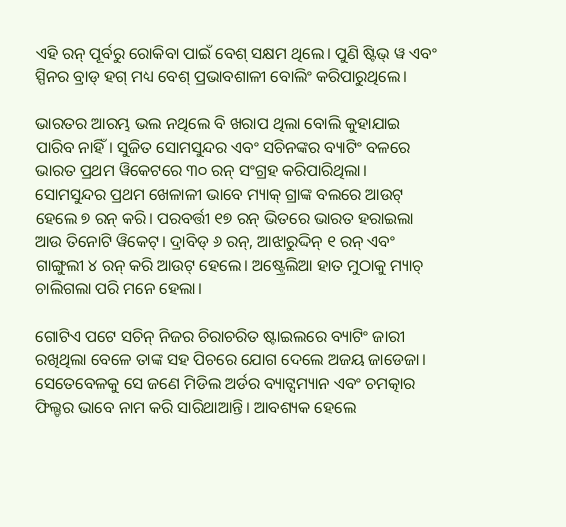ଏହି ରନ୍ ପୂର୍ବରୁ ରୋକିବା ପାଇଁ ବେଶ୍ ସକ୍ଷମ ଥିଲେ। ପୁଣି ଷ୍ଟିଭ୍ ୱ ଏବଂ ସ୍ପିନର ବ୍ରାଡ୍ ହଗ୍ ମଧ୍ୟ ବେଶ୍ ପ୍ରଭାବଶାଳୀ ବୋଲିଂ କରିପାରୁଥିଲେ।

ଭାରତର ଆରମ୍ଭ ଭଲ ନଥିଲେ ବି ଖରାପ ଥିଲା ବୋଲି କୁହାଯାଇ ପାରିବ ନାହିଁ। ସୁଜିତ ସୋମସୁନ୍ଦର ଏବଂ ସଚିନଙ୍କର ବ୍ୟାଟିଂ ବଳରେ ଭାରତ ପ୍ରଥମ ୱିକେଟରେ ୩୦ ରନ୍ ସଂଗ୍ରହ କରିପାରିଥିଲା। ସୋମସୁନ୍ଦର ପ୍ରଥମ ଖେଳାଳୀ ଭାବେ ମ୍ୟାକ୍ ଗ୍ରାଙ୍କ ବଲରେ ଆଉଟ୍ ହେଲେ ୭ ରନ୍ କରି। ପରବର୍ତ୍ତୀ ୧୭ ରନ୍ ଭିତରେ ଭାରତ ହରାଇଲା ଆଉ ତିନୋଟି ୱିକେଟ୍। ଦ୍ରାବିଡ୍ ୬ ରନ୍‌, ଆଝାରୁଦ୍ଦିନ୍ ୧ ରନ୍ ଏବଂ ଗାଙ୍ଗୁଲୀ ୪ ରନ୍ କରି ଆଉଟ୍ ହେଲେ। ଅଷ୍ଟ୍ରେଲିଆ ହାତ ମୁଠାକୁ ମ୍ୟାଚ୍ ଚାଲିଗଲା ପରି ମନେ ହେଲା।

ଗୋଟିଏ ପଟେ ସଚିନ୍ ନିଜର ଚିରାଚରିତ ଷ୍ଟାଇଲରେ ବ୍ୟାଟିଂ ଜାରୀ ରଖିଥିଲା ବେଳେ ତାଙ୍କ ସହ ପିଚରେ ଯୋଗ ଦେଲେ ଅଜୟ ଜାଡେଜା। ସେତେବେଳକୁ ସେ ଜଣେ ମିଡିଲ ଅର୍ଡର ବ୍ୟାଟ୍ସମ୍ୟାନ ଏବଂ ଚମତ୍କାର ଫିଲ୍ଡର ଭାବେ ନାମ କରି ସାରିଥାଆନ୍ତି। ଆବଶ୍ୟକ ହେଲେ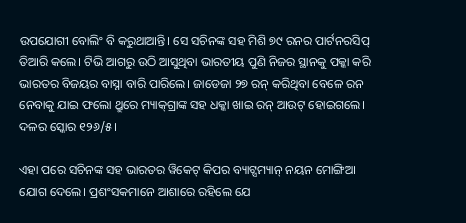ଉପଯୋଗୀ ବୋଲିଂ ବି କରୁଥାଆନ୍ତି। ସେ ସଚିନଙ୍କ ସହ ମିଶି ୭୯ ରନର ପାର୍ଟନରସିପ୍ ତିଆରି କଲେ। ଟିଭି ଆଗରୁ ଉଠି ଆସୁଥିବା ଭାରତୀୟ ପୁଣି ନିଜର ସ୍ଥାନକୁ ପକ୍କା କରି ଭାରତର ବିଜୟର ବାସ୍ନା ବାରି ପାରିଲେ। ଜାଡେଜା ୨୭ ରନ୍ କରିଥିବା ବେଳେ ରନ ନେବାକୁ ଯାଇ ଫଲୋ ଥ୍ରୁରେ ମ୍ୟାକ୍‌ଗ୍ରାଙ୍କ ସହ ଧକ୍କା ଖାଇ ରନ୍ ଆଉଟ୍ ହୋଇଗଲେ। ଦଳର ସ୍କୋର ୧୨୬/୫।

ଏହା ପରେ ସଚିନଙ୍କ ସହ ଭାରତର ୱିକେଟ୍ କିପର ବ୍ୟାଟ୍ସମ୍ୟାନ୍ ନୟନ ମୋଙ୍ଗିଆ ଯୋଗ ଦେଲେ। ପ୍ରଶଂସକମାନେ ଆଶାରେ ରହିଲେ ଯେ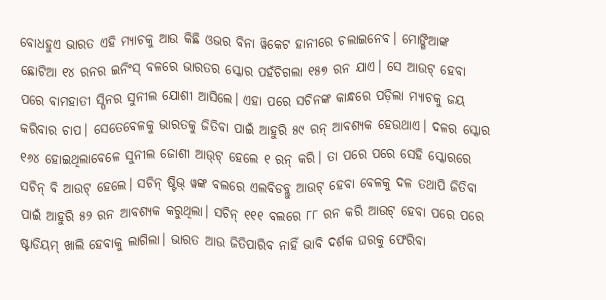ବୋଧହୁଏ ଭାରତ ଏହି ମ୍ୟାଚକୁ ଆଉ କିଛି ଓଭର ବିନା ୱିକେଟ ହାନୀରେ ଚଲାଇନେବ। ମୋଙ୍ଗିଆଙ୍କ ଛୋଟିଆ ୧୪ ରନର ଇନିଂସ୍ ବଳରେ ଭାରତର ସ୍କୋର ପହଁଚିଗଲା ୧୫୭ ରନ ଯାଏ। ସେ ଆଉଟ୍ ହେବା ପରେ ବାମହାତୀ ସ୍ପିନର ସୁନୀଲ ଯୋଶୀ ଆସିଲେ। ଏହା ପରେ ସଚିନଙ୍କ କାନ୍ଧରେ ପଡ଼ିଲା ମ୍ୟାଚକୁ ଜୟ କରିବାର ଚାପ। ସେତେବେଳକୁ ଭାରତକୁ ଜିତିବା ପାଇଁ ଆହୁରି ୫୯ ରନ୍ ଆବଶ୍ୟକ ହେଉଥାଏ। ଦଳର ସ୍କୋର ୧୬୪ ହୋଇଥିଲାବେଳେ ସୁନୀଲ ଜୋଶୀ ଆଉ୍‌ଟ୍ ହେଲେ ୧ ରନ୍ କରି। ତା ପରେ ପରେ ସେହି ସ୍କୋରରେ ସଚିନ୍ ବି ଆଉଟ୍ ହେଲେ। ସଚିନ୍ ଷ୍ଟିଭ୍ ୱଙ୍କ ବଲରେ ଏଲବିଡବ୍ଲୁ ଆଉଟ୍ ହେବା ବେଳକୁ ଦଳ ତଥାପି ଜିତିବା ପାଇଁ ଆହୁରି ୫୨ ରନ ଆବଶ୍ୟକ କରୁଥିଲା। ସଚିନ୍ ୧୧୧ ବଲରେ ୮୮ ରନ କରି ଆଉଟ୍ ହେବା ପରେ ପରେ ଷ୍ଟାଡିୟମ୍ ଖାଲି ହେବାକୁ ଲାଗିଲା। ଭାରତ ଆଉ ଜିତିପାରିବ ନାହିଁ ଭାବି ଦର୍ଶକ ଘରକୁ ଫେରିବା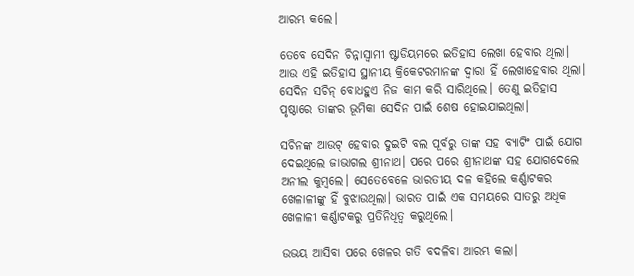ଆରମ୍ଭ କଲେ।

ତେବେ ସେଦିନ ଚିନ୍ନାସ୍ୱାମୀ ଷ୍ଟାଡିୟମରେ ଇତିହାସ ଲେଖା ହେବାର ଥିଲା। ଆଉ ଏହି ଇତିହାସ ସ୍ଥାନୀୟ କ୍ରିକେଟରମାନଙ୍କ ଦ୍ୱାରା ହିଁ ଲେଖାହେବାର ଥିଲା। ସେଦିନ ସଚିନ୍ ବୋଧହୁଏ ନିଜ କାମ କରି ସାରିଥିଲେ। ତେଣୁ ଇତିହାସ ପୃଷ୍ଠାରେ ତାଙ୍କର ଭୂମିକା ସେଦିନ ପାଇଁ ଶେଷ ହୋଇଯାଇଥିଲା।

ସଚିନଙ୍କ ଆଉଟ୍ ହେବାର ଦୁଇଟି ବଲ ପୂର୍ବରୁ ତାଙ୍କ ସହ ବ୍ୟାଟିଂ ପାଇଁ ଯୋଗ ଦେଇଥିଲେ ଜାଭାଗଲ ଶ୍ରୀନାଥ। ପରେ ପରେ ଶ୍ରୀନାଥଙ୍କ ସହ ଯୋଗଦେଲେ ଅନୀଲ କୁମ୍ବଲେ। ସେତେବେଳେ ଭାରତୀୟ ଦଳ କହିଲେ କର୍ଣ୍ଣାଟକର ଖେଳାଳୀଙ୍କୁ ହିଁ ବୁଝାଉଥିଲା। ଭାରତ ପାଇଁ ଏକ ସମୟରେ ସାତରୁ ଅଧିକ ଖେଳାଳୀ କର୍ଣ୍ଣାଟକରୁ ପ୍ରତିନିଧିତ୍ୱ କରୁଥିଲେ।

ଉଭୟ ଆସିବା ପରେ ଖେଳର ଗତି ବଦଳିବା ଆରମ୍ଭ କଲା।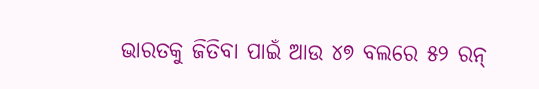ଭାରତକୁ ଜିତିବା ପାଇଁ ଆଉ ୪୭ ବଲରେ ୫୨ ରନ୍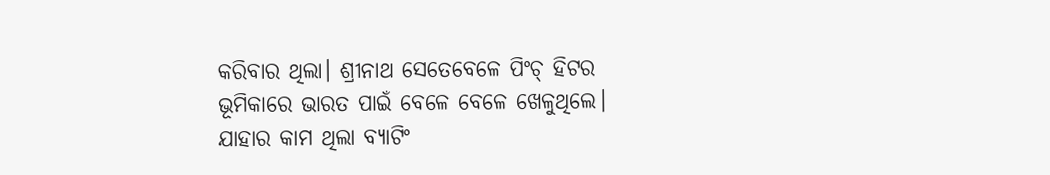କରିବାର ଥିଲା। ଶ୍ରୀନାଥ ସେତେବେଳେ ପିଂଚ୍ ହିଟର ଭୂମିକାରେ ଭାରତ ପାଇଁ ବେଳେ ବେଳେ ଖେଳୁଥିଲେ। ଯାହାର କାମ ଥିଲା ବ୍ୟାଟିଂ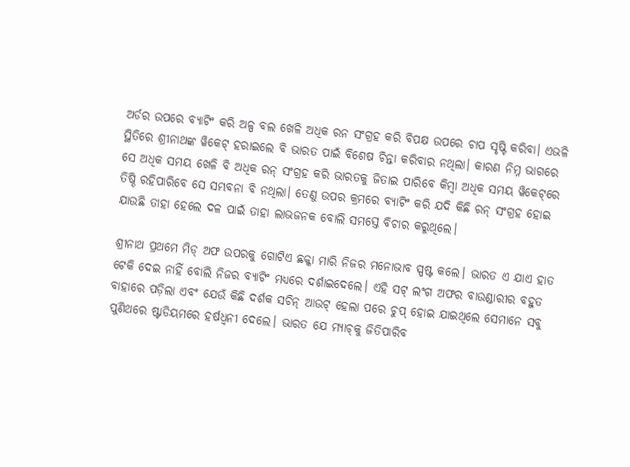ଅର୍ଡର ଉପରେ ବ୍ୟାଟିଂ କରି ଅଳ୍ପ ବଲ ଖେଳି ଅଧିକ ରନ ସଂଗ୍ରହ କରି ବିପକ୍ଷ ଉପରେ ଚାପ ସୃଷ୍ଟି କରିବା। ଏଭଳି ସ୍ଥିତିରେ ଶ୍ରୀନାଥଙ୍କ ୱିକେଟ୍ ହରାଇଲେ ବି ଭାରତ ପାଇଁ ବିଶେଷ ଚିନ୍ତା କରିବାର ନଥିଲା। କାରଣ ନିମ୍ନ ଭାଗରେ ସେ ଅଧିକ ସମୟ ଖେଳି ବି ଅଧିକ ରନ୍ ସଂଗ୍ରହ କରି ଭାରତକୁ ଜିତାଇ ପାରିବେ କିମ୍ବା ଅଧିକ ସମୟ ୱିକେଟ୍‌ରେ ତିଷ୍ଠି ରହିପାରିବେ ସେ ସମ୍ଭବନା ବି ନଥିଲା। ତେଣୁ ଉପର କ୍ରମରେ ବ୍ୟାଟିଂ କରି ଯଦି କିଛି ରନ୍ ସଂଗ୍ରହ ହୋଇ ଯାଉଛି ତାହା ହେଲେ ଦଳ ପାଇଁ ତାହା ଲାଭଜନକ ବୋଲି ସମସ୍ତେ ବିଚାର କରୁଥିଲେ।

ଶ୍ରୀନାଥ ପ୍ରଥମେ ମିଡ୍ ଅଫ ଉପରକୁ ଗୋଟିଏ ଛକ୍କା ମାରି ନିଜର ମନୋଭାବ ସ୍ପଷ୍ଟ କଲେ। ଭାରତ ଏ ଯାଏ ହାତ ଟେକି ଦେଇ ନାହିଁ ବୋଲି ନିଜର ବ୍ୟାଟିଂ ମଧ୍ୟରେ ଦର୍ଶାଇଦେଲେ। ଏହି ସଟ୍ ଲଂଗ ଅଫର ବାଉଣ୍ଡାରୀର ବହୁତ ବାହାରେ ପଡ଼ିଲା ଏବଂ ଯେଉଁ କିଛି ଦର୍ଶକ ସଚିନ୍ ଆଉଟ୍ ହେଲା ପରେ ଚୁପ୍ ହୋଇ ଯାଇଥିଲେ ସେମାନେ ସବୁ ପୁଣିଥରେ ଷ୍ଟାଡିୟମରେ ହର୍ଷଧ୍ୱନୀ ଦେଲେ। ଭାରତ ଯେ ମ୍ୟାଚ୍‌କୁ ଜିତିପାରିବ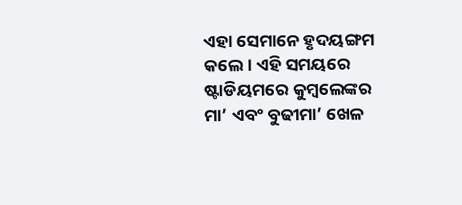ଏହା ସେମାନେ ହୃଦୟଙ୍ଗମ କଲେ। ଏହି ସମୟରେ ଷ୍ଟାଡିୟମରେ କୁମ୍ବଲେଙ୍କର ମା’ ଏବଂ ବୁଢୀମା’ ଖେଳ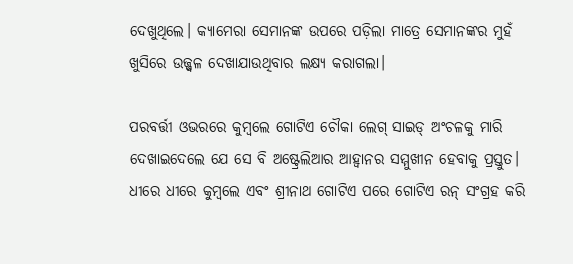ଦେଖୁଥିଲେ। କ୍ୟାମେରା ସେମାନଙ୍କ ଉପରେ ପଡ଼ିଲା ମାତ୍ରେ ସେମାନଙ୍କର ମୁହଁ ଖୁସିରେ ଉଜ୍ଜ୍ୱଳ ଦେଖାଯାଉଥିବାର ଲକ୍ଷ୍ୟ କରାଗଲା।

ପରବର୍ତ୍ତୀ ଓଭରରେ କୁମ୍ବଲେ ଗୋଟିଏ ଚୌକା ଲେଗ୍ ସାଇଡ୍ ଅଂଚଳକୁ ମାରି ଦେଖାଇଦେଲେ ଯେ ସେ ବି ଅଷ୍ଟ୍ରେଲିଆର ଆହ୍ୱାନର ସମ୍ମୁଖୀନ ହେବାକୁ ପ୍ରସ୍ତୁତ। ଧୀରେ ଧୀରେ କୁମ୍ବଲେ ଏବଂ ଶ୍ରୀନାଥ ଗୋଟିଏ ପରେ ଗୋଟିଏ ରନ୍ ସଂଗ୍ରହ କରି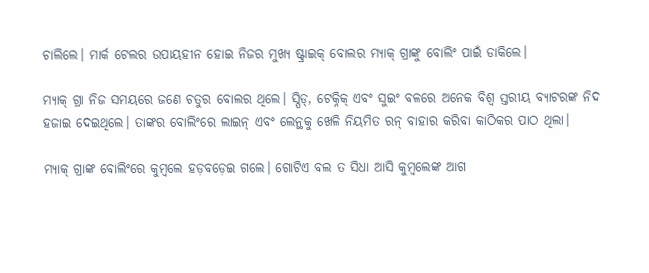ଚାଲିଲେ। ମାର୍କ ଟେଲର ଉପାୟହୀନ ହୋଇ ନିଜର ମୁଖ୍ୟ ଷ୍ଟ୍ରାଇକ୍ ବୋଲର ମ୍ୟାକ୍ ଗ୍ରାଙ୍କୁ ବୋଲିଂ ପାଇଁ ଡାକିଲେ।

ମ୍ୟାକ୍ ଗ୍ରା ନିଜ ସମୟରେ ଜଣେ ଚତୁର ବୋଲର ଥିଲେ। ସ୍ପିଡ୍‌, ଟେକ୍ନିକ୍ ଏବଂ ସୁଇଂ ବଳରେ ଅନେକ ବିଶ୍ୱ ସ୍ତରୀୟ ବ୍ୟାଟରଙ୍କ ନିଦ ହଜାଇ ଦେଇଥିଲେ। ତାଙ୍କର ବୋଲିଂରେ ଲାଇନ୍ ଏବଂ ଲେନ୍ଥକୁ ଖେଳି ନିୟମିତ ରନ୍ ବାହାର କରିବା କାଠିକର ପାଠ ଥିଲା।

ମ୍ୟାକ୍ ଗ୍ରାଙ୍କ ବୋଲିଂରେ କୁମ୍ବଲେ ହଡ଼ବଡ଼େଇ ଗଲେ। ଗୋଟିଏ ବଲ ତ ସିଧା ଆସି କୁମ୍ବଲେଙ୍କ ଆଗ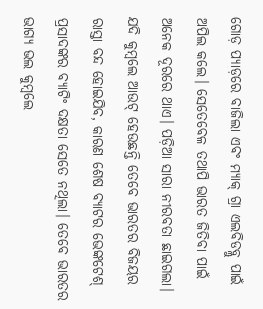ଗୋଡ଼ ପ୍ୟାଡ଼ରେ ବାଜିଲା ଏବଂ ମ୍ୟାକ୍ ଗ୍ରା ଏଲବିଡବ୍ଲୁ ପାଇଁ ଅପିଲ କଲେ। ସେତେବେଳ ତଥାପି ଭାରତ ଜିତିବା ପାଇଁ ଅନେକ ଦୂରରେ ଥାଏ। ପଡ଼ିଆ ସାରା ନୀରବତା ଛାଇଗଲା। ଯଦି କୁମ୍ବଲେ ଆଉଟ୍ ହେଉଛନ୍ତି ତେବେ ଭାରତର ବିଜୟର ରାସ୍ତା ବନ୍ଦ ହୋଇଯିବ, କାରଣ ଶେଷ ବ୍ୟାଟର ଭେଙ୍କଟେଶ୍ ପ୍ରସାଦଙ୍କର ବ୍ୟାଟିଂ ଦକ୍ଷତା ସେତେ ନଥିଲା। ତେବେ ଭାରତର ଭାଗ୍ୟ ଭଲ କୁମ୍ବଲେ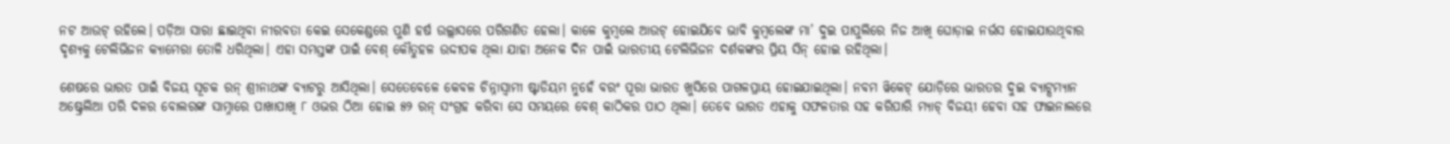ନଟ ଆଉଟ୍ ରହିଲେ। ପଡ଼ିଆ ସାରା ଛାଇଥିବା ନୀରବତା କେଇ ସେକେଣ୍ଡରେ ପୁଣି ହର୍ଷ ଉଲ୍ଲାସରେ ପରିଗଣିତ ହେଲା। କାଳେ କୁମ୍ବଲେ ଆଉଟ୍ ହୋଇଯିବେ ଭାବି କୁମ୍ବଲେଙ୍କ ମା’ ଦୁଇ ପାପୁଲିରେ ନିଜ ଆଖି ଘୋଡ଼ାଇ ନର୍ଭସ ହୋଇଯାଉଥିବାର ଦୃଶ୍ୟକୁ ଟେଲିଭିଜନ କ୍ୟାମେରା ତୋଳି ଧରିଥିଲା। ଏହା ସମସ୍ତଙ୍କ ପାଇଁ ବେଶ୍ କୌତୁହଳ ଉଦ୍ଦୀପକ ଥିଲା ଯାହା ଅନେକ ଦିନ ପାଇଁ ଭାରତୀୟ ଟେଲିଭିଜନ ଦର୍ଶକଙ୍କର ପ୍ରିୟ ସିନ୍‌ ହୋଇ ରହିଥିଲା।

ଶେଷରେ ଭାରତ ପାଇଁ ବିଜୟ ସୂଚକ ରନ୍ ଶ୍ରୀନାଥଙ୍କ ବ୍ୟାଟରୁ ଆସିଥିଲା। ସେତେବେଳେ କେବଳ ଚିନ୍ନାସ୍ୱାମୀ ଷ୍ଟାଡିୟମ ନୁହେଁ ବରଂ ପୂରା ଭାରତ ଖୁସିରେ ପାଗଳପ୍ରାୟ ହୋଇଯାଇଥିଲା। ନବମ ୱିକେଟ୍ ଯୋଡ଼ିରେ ଭାରତର ଦୁଇ ବ୍ୟାଟ୍ସମ୍ୟାନ ଅଷ୍ଟ୍ରେଲିଆ ପରି ଦଳର ବୋଲରଙ୍କ ସାମ୍ନାରେ ପାଖାପାଖି ୮ ଓଭର ଠିଆ ହୋଇ ୫୨ ରନ୍ ସଂଗ୍ରହ କରିବା ସେ ସମୟରେ ବେଶ୍ କାଠିକର ପାଠ ଥିଲା। ତେବେ ଭାରତ ଏହାକୁ ସଫଳତାର ସହ କରିପାରି ମ୍ୟାଚ୍ ବିଜୟୀ ହେବା ସହ ଫାଇନାଲରେ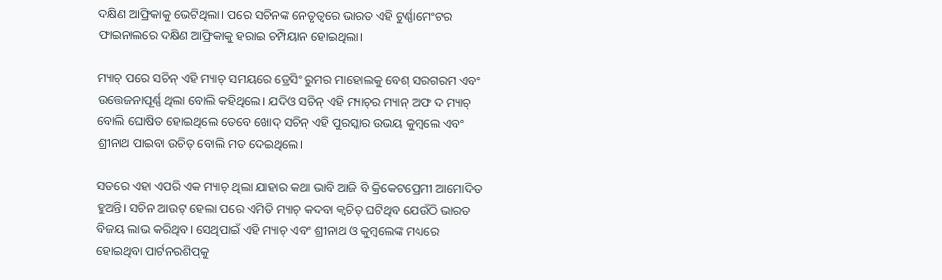ଦକ୍ଷିଣ ଆଫ୍ରିକାକୁ ଭେଟିଥିଲା। ପରେ ସଚିନଙ୍କ ନେତୃତ୍ୱରେ ଭାରତ ଏହି ଟୁର୍ଣ୍ଣାମେଂଟର ଫାଇନାଲରେ ଦକ୍ଷିଣ ଆଫ୍ରିକାକୁ ହରାଇ ଚମ୍ପିୟାନ ହୋଇଥିଲା।

ମ୍ୟାଚ୍ ପରେ ସଚିନ୍ ଏହି ମ୍ୟାଚ୍ ସମୟରେ ଡ୍ରେସିଂ ରୁମର ମାହୋଲକୁ ବେଶ୍ ସରଗରମ ଏବଂ ଉତ୍ତେଜନାପୂର୍ଣ୍ଣ ଥିଲା ବୋଲି କହିଥିଲେ। ଯଦିଓ ସଚିନ୍ ଏହି ମ୍ୟାଚ୍‌ର ମ୍ୟାନ୍ ଅଫ ଦ ମ୍ୟାଚ୍ ବୋଲି ଘୋଷିତ ହୋଇଥିଲେ ତେବେ ଖୋଦ୍ ସଚିନ୍‌ ଏହି ପୁରସ୍କାର ଉଭୟ କୁମ୍ବଲେ ଏବଂ ଶ୍ରୀନାଥ ପାଇବା ଉଚିତ୍ ବୋଲି ମତ ଦେଇଥିଲେ।

ସତରେ ଏହା ଏପରି ଏକ ମ୍ୟାଚ୍ ଥିଲା ଯାହାର କଥା ଭାବି ଆଜି ବି କ୍ରିକେଟପ୍ରେମୀ ଆମୋଦିତ ହୁଅନ୍ତି। ସଚିନ ଆଉଟ୍ ହେଲା ପରେ ଏମିତି ମ୍ୟାଚ୍ କଦବା କ୍ୱଚିତ୍ ଘଟିଥିବ ଯେଉଁଠି ଭାରତ ବିଜୟ ଲାଭ କରିଥିବ। ସେଥିପାଇଁ ଏହି ମ୍ୟାଚ୍ ଏବଂ ଶ୍ରୀନାଥ ଓ କୁମ୍ବଲେଙ୍କ ମଧ୍ୟରେ ହୋଇଥିବା ପାର୍ଟନରଶିପ୍‌କୁ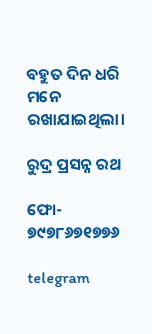ବହୁତ ଦିନ ଧରି ମନେ ରଖାଯାଇଥିଲା।

ରୁଦ୍ର ପ୍ରସନ୍ନ ରଥ

ଫୋ- ୭୯୭୮୬୭୧୭୭୬

telegram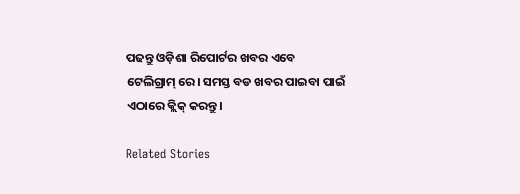ପଢନ୍ତୁ ଓଡ଼ିଶା ରିପୋର୍ଟର ଖବର ଏବେ ଟେଲିଗ୍ରାମ୍ ରେ। ସମସ୍ତ ବଡ ଖବର ପାଇବା ପାଇଁ ଏଠାରେ କ୍ଲିକ୍ କରନ୍ତୁ।

Related Stories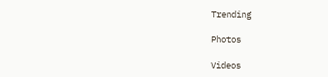Trending

Photos

Videos